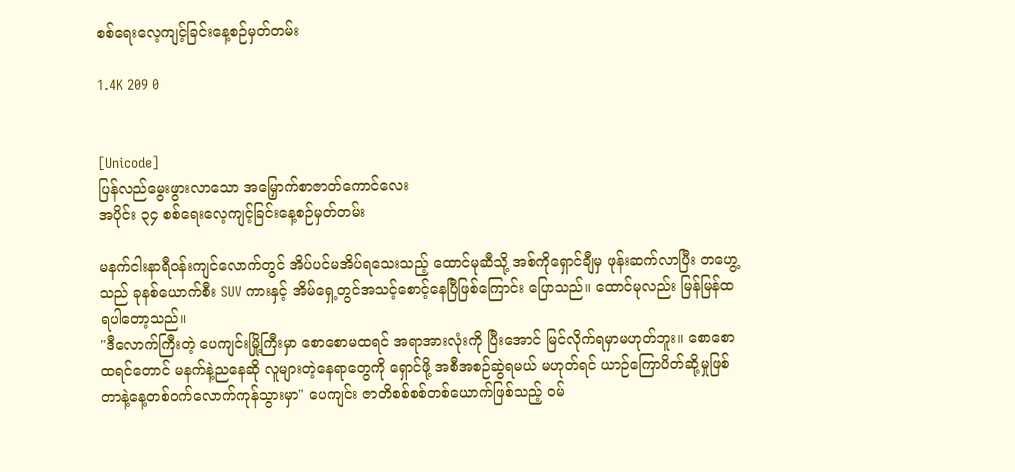စစ်ရေးလေ့ကျင့်ခြင်းနေ့စဉ်မှတ်တမ်း

1.4K 209 0


[Unicode]
ပြန်လည်မွေးဖွားလာသော အမြှောက်စာဇာတ်ကောင်လေး
အပိုင်း ၃၄ စစ်ရေးလေ့ကျင့်ခြင်းနေ့စဉ်မှတ်တမ်း

မနက်ငါးနာရီဝန်းကျင်လောက်တွင် အိပ်ပင်မအိပ်ရသေးသည့် ထောင်မုဆီသို့ အစ်ကိုရှောင်ချီမှ ဖုန်းဆက်လာပြီး တဟွေ့သည် ခုနစ်ယောက်စီး SUV ကားနှင့် အိမ်ရှေ့တွင်အသင့်စောင့်နေပြီဖြစ်ကြောင်း ပြောသည်။ ထောင်မုလည်း မြန်မြန်ထရပါတော့သည်။
"ဒီလောက်ကြီးတဲ့ ပေကျင်းမြို့ကြီးမှာ စောစောမထရင် အရာအားလုံးကို ပြီးအောင် မြင်လိုက်ရမှာမဟုတ်ဘူး။ စောစောထရင်တောင် မနက်နဲ့ညနေဆို လူများတဲ့နေရာတွေကို ရှောင်ဖို့ အစီအစဉ်ဆွဲရမယ် မဟုတ်ရင် ယာဉ်ကြောပိတ်ဆို့မှုဖြစ်တာနဲ့နေ့တစ်ဝက်လောက်ကုန်သွားမှာ" ပေကျင်း ဇာတိစစ်စစ်တစ်ယောက်ဖြစ်သည့် ဝမ်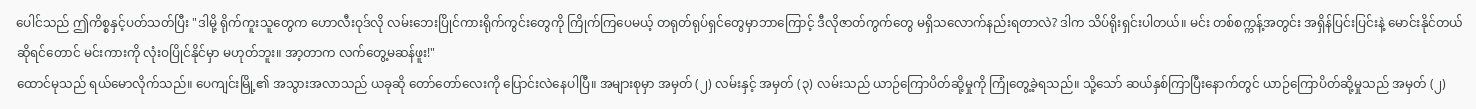ပေါင်သည် ဤကိစ္စနှင့်ပတ်သတ်ပြီး "ဒါမို့ ရိုက်ကူးသူတွေက ဟောလီးဝုဒ်လို လမ်းဘေးပြိုင်ကားရိုက်ကွင်းတွေကို ကြိုက်ကြပေမယ့် တရုတ်ရုပ်ရှင်တွေမှာဘာကြောင့် ဒီလိုဇာတ်ကွက်တွေ မရှိသလောက်နည်းရတာလဲ? ဒါက သိပ်ရိုးရှင်းပါတယ်။ မင်း တစ်စက္ကန့်အတွင်း အရှိန်ပြင်းပြင်းနဲ့ မောင်းနိုင်တယ်ဆိုရင်တောင် မင်းကားကို လုံးဝပြိုင်နိုင်မှာ မဟုတ်ဘူး။ အာ့တာက လက်တွေ့မဆန်ဖူး!"
ထောင်မုသည် ရယ်မောလိုက်သည်။ ပေကျင်းမြို့၏ အသွားအလာသည် ယခုဆို တော်တော်လေးကို ပြောင်းလဲနေပါပြီ။ အများစုမှာ အမှတ် (၂) လမ်းနှင့် အမှတ် (၃) လမ်းသည် ယာဉ်ကြောပိတ်ဆို့မှုကို ကြုံတွေ့ခဲ့ရသည်။ သို့သော် ဆယ်နှစ်ကြာပြီးနောက်တွင် ယာဉ်ကြောပိတ်ဆို့မှုသည် အမှတ် (၂)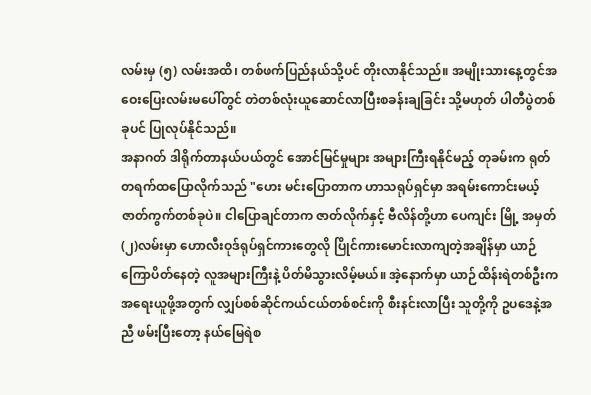လမ်းမှ (၅) လမ်းအထိ၊ တစ်ဖက်ပြည်နယ်သို့ပင် တိုးလာနိုင်သည်။ အမျိုးသားနေ့တွင်အဝေးပြေးလမ်းမပေါ်တွင် တဲတစ်လုံးယူဆောင်လာပြီးစခန်းချခြင်း သို့မဟုတ် ပါတီပွဲတစ်ခုပင် ပြုလုပ်နိုင်သည်။
အနာဂတ် ဒါရိုက်တာနယ်ပယ်တွင် အောင်မြင်မှုများ အများကြီးရနိုင်မည့် တုခမ်းက ရုတ်တရက်ထပြောလိုက်သည် "ဟေး မင်းပြောတာက ဟာသရုပ်ရှင်မှာ အရမ်းကောင်းမယ့် ဇာတ်ကွက်တစ်ခုပဲ။ ငါပြောချင်တာက ဇာတ်လိုက်နှင့် ဗီလိန်တို့ဟာ ပေကျင်း မြို့ အမှတ် (၂)လမ်းမှာ ဟောလီးဝုဒ်ရုပ်ရှင်ကားတွေလို ပြိုင်ကားမောင်းလာကျတဲ့အချိန်မှာ ယာဉ်ကြောပိတ်နေတဲ့ လူအများကြီးနဲ့ ပိတ်မိသွားလိမ့်မယ်။ အဲ့နောက်မှာ ယာဉ်ထိန်းရဲတစ်ဦးက အရေးယူဖို့အတွက် လျှပ်စစ်ဆိုင်ကယ်ငယ်တစ်စင်းကို စီးနင်းလာပြီး သူတို့ကို ဥပဒေနဲ့အညီ ဖမ်းပြီးတော့ နယ်မြေရဲစ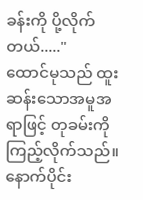ခန်းကို ပို့လိုက်တယ်....."
ထောင်မုသည် ထူးဆန်းသောအမူအရာဖြင့် တုခမ်းကိုကြည့်လိုက်သည်။ နောက်ပိုင်း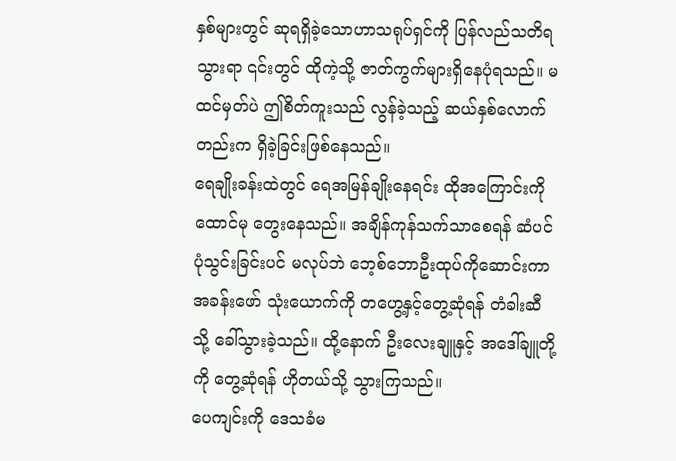နှစ်များတွင် ဆုရရှိခဲ့သောဟာသရုပ်ရှင်ကို ပြန်လည်သတိရသွားရာ ၎င်းတွင် ထိုကဲ့သို့ ဇာတ်ကွက်များရှိနေပုံရသည်။ မထင်မှတ်ပဲ ဤစိတ်ကူးသည် လွန်ခဲ့သည့် ဆယ်နှစ်လောက်တည်းက ရှိခဲ့ခြင်းဖြစ်နေသည်။
ရေချိုးခန်းထဲတွင် ရေအမြန်ချိုးနေရင်း ထိုအကြောင်းကို ထောင်မု တွေးနေသည်။ အချိန်ကုန်သက်သာစေရန် ဆံပင်ပုံသွင်းခြင်းပင် မလုပ်ဘဲ ဘေ့စ်ဘောဦးထုပ်ကိုဆောင်းကာ အခန်းဖော် သုံးယောက်ကို တဟွေ့နှင့်တွေ့ဆုံရန် တံခါးဆီသို့ ခေါ်သွားခဲ့သည်။ ထို့နောက် ဦးလေးချူနှင့် အဒေါ်ချူတို့ကို တွေ့ဆုံရန် ဟိုတယ်သို့ သွားကြသည်။
ပေကျင်းကို ဒေသခံမ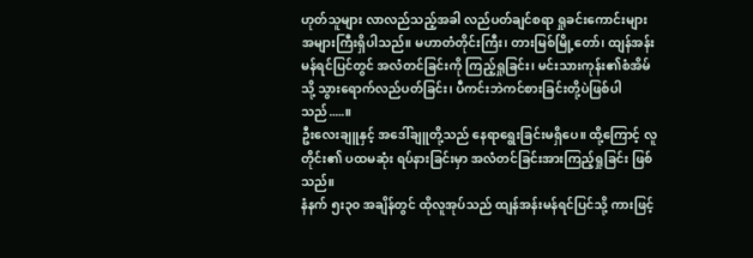ဟုတ်သူများ လာလည်သည့်အခါ လည်ပတ်ချင်စရာ ရှုခင်းကောင်းများအများကြီးရှိပါသည်။ မဟာတံတိုင်းကြီး၊ တားမြစ်မြို့တော်၊ ထျန်အန်းမန်ရင်ပြင်တွင် အလံတင်ခြင်းကို ကြည့်ရှုခြင်း၊ မင်းသားကုန်း၏စံအိမ်သို့ သွားရောက်လည်ပတ်ခြင်း၊ ပီကင်းဘဲကင်စားခြင်းတို့ပဲဖြစ်ပါသည်.....။
ဦးလေးချူနှင့် အဒေါ်ချူတို့သည် နေရာရွေးခြင်းမရှိပေ။ ထို့ကြောင့် လူတိုင်း၏ ပထမဆုံး ရပ်နားခြင်းမှာ အလံတင်ခြင်းအားကြည့်ရှုခြင်း ဖြစ်သည်။
နံနက် ၅း၃၀ အချိန်တွင် ထိုလူအုပ်သည် ထျန်အန်းမန်ရင်ပြင်သို့ ကားဖြင့်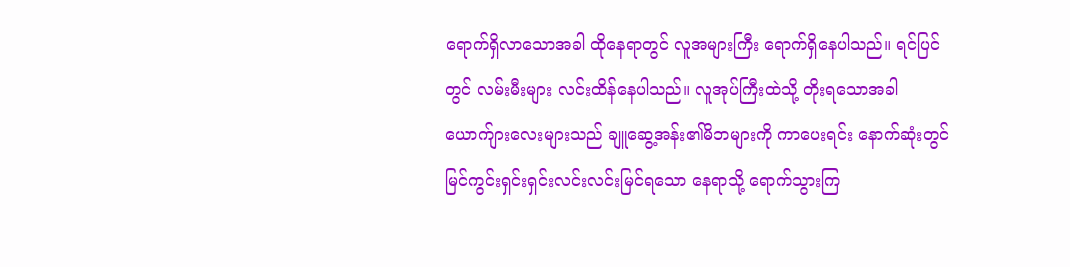ရောက်ရှိလာသောအခါ ထိုနေရာတွင် လူအများကြီး ရောက်ရှိနေပါသည်။ ရင်ပြင်တွင် လမ်းမီးများ လင်းထိန်‌နေပါသည်။ လူအုပ်ကြီးထဲသို့ တိုးရသောအခါယောက်ျားလေးများသည် ချူဆွေ့အန်း၏မိဘများကို ကာပေးရင်း နောက်ဆုံးတွင် မြင်ကွင်းရှင်းရှင်းလင်းလင်းမြင်ရ‌သော နေရာသို့ ရောက်သွားကြ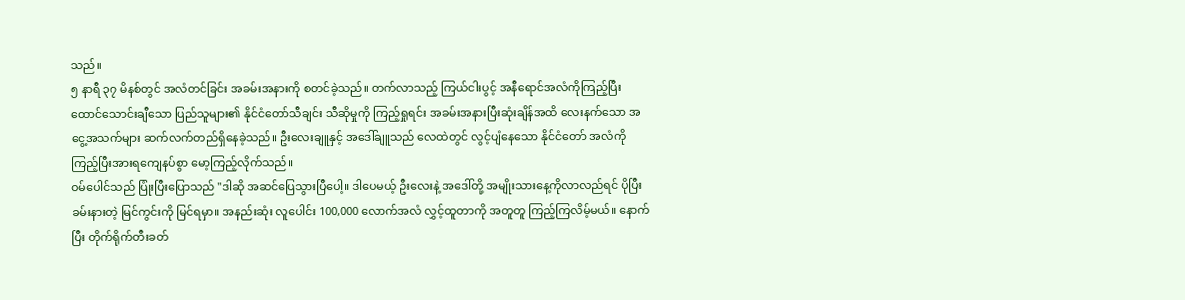သည်။
၅ နာရီ ၃၇ မိနစ်တွင် အလံတင်ခြင်း အခမ်းအနားကို စတင်ခဲ့သည်။ တက်လာသည့် ကြယ်ငါးပွင့် အနီရောင်အလံကိုကြည့်ပြီး ထောင်သောင်းချီသော ပြည်သူများ၏ နိုင်ငံတော်သီချင်း သီဆိုမှုကို ကြည့်ရှုရင်း အခမ်းအနားပြီးဆုံးချိန်အထိ လေးနက်သော အငွေ့အသက်များ ဆက်လက်တည်ရှိနေခဲ့သည်။ ဦးလေးချူနှင့် အဒေါ်ချူသည် လေထဲတွင် လွင့်ပျံနေသော နိုင်ငံတော် အလံကို ကြည့်ပြီးအားရကျေနပ်စွာ မော့ကြည့်လိုက်သည်။
ဝမ်ပေါင်သည် ပြုံးပြီးပြောသည် "ဒါဆို အဆင်ပြေသွားပြီပေါ့။ ဒါပေမယ့် ဦးလေးနဲ့ အဒေါ်တို့ အမျိုးသားနေ့ကိုလာလည်ရင် ပိုပြီးခမ်းနားတဲ့ မြင်ကွင်းကို မြင်ရမှာ။ အနည်းဆုံး လူပေါင်း 100,000 လောက်အလံ လွှင့်ထူတာကို အတူတူ ကြည့်ကြလိမ့်မယ်။‌ နောက်ပြီး တိုက်ရိုက်တီးခတ်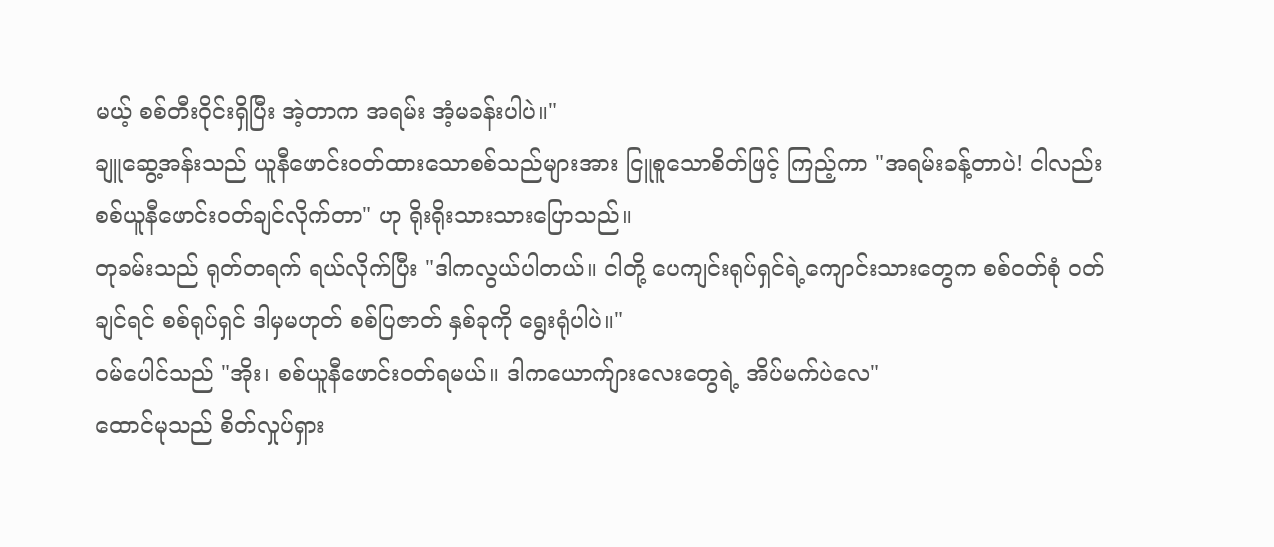မယ့် စစ်တီးဝိုင်းရှိပြီး အဲ့တာက အရမ်း အံ့မခန်းပါပဲ။"
ချူဆွေ့အန်းသည် ယူနီဖောင်းဝတ်ထားသောစစ်သည်များအား ငြူစူသောစိတ်ဖြင့် ကြည့်ကာ "အရမ်းခန့်တာပဲ! ငါလည်း စစ်ယူနီဖောင်းဝတ်ချင်လိုက်တာ" ဟု ရိုးရိုးသားသားပြောသည်။
တုခမ်းသည် ရုတ်တရက် ရယ်လိုက်ပြီး "ဒါကလွယ်ပါတယ်။ ငါတို့ ပေကျင်းရုပ်ရှင်ရဲ့ကျောင်းသားတွေက စစ်ဝတ်စုံ ဝတ်ချင်ရင် စစ်ရုပ်ရှင် ဒါမှမဟုတ် စစ်ပြဇာတ် နှစ်ခုကို ရွေးရုံပါပဲ။"
ဝမ်ပေါင်သည် "အိုး၊ စစ်ယူနီဖောင်းဝတ်ရမယ်။ ဒါကယောက်ျားလေးတွေရဲ့ အိပ်မက်ပဲလေ"
ထောင်မုသည် စိတ်လှုပ်ရှား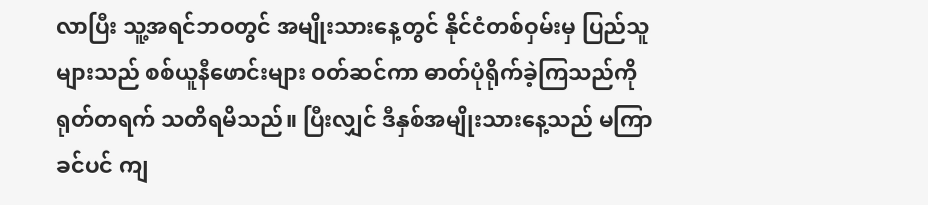လာပြီး သူ့အရင်ဘဝတွင် အမျိုးသားနေ့တွင် နိုင်ငံတစ်ဝှမ်းမှ ပြည်သူများသည် စစ်ယူနီဖောင်းများ ဝတ်ဆင်ကာ ဓာတ်ပုံရိုက်ခဲ့ကြသည်ကို ရုတ်တရက် သတိရမိသည်။ ပြီးလျှင် ဒီနှစ်အမျိုးသားနေ့သည် မကြာခင်ပင် ကျ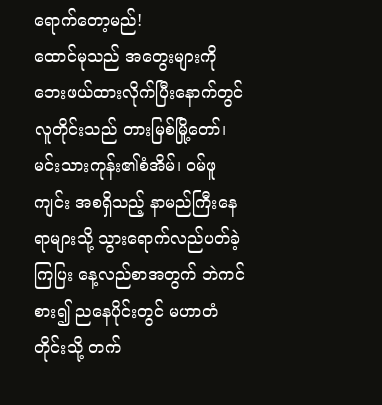ရောက်တော့မည်!
ထောင်မုသည် အတွေးများကို ဘေးဖယ်ထားလိုက်ပြီးနောက်တွင် လူတိုင်းသည် တားမြစ်မြို့တော်၊ မင်းသားကုန်း၏စံအိမ်၊ ဝမ်ဖူကျင်း အစရှိသည့် နာမည်ကြီးနေရာများသို့ သွားရောက်လည်ပတ်ခဲ့ကြပြး နေ့လည်စာအတွက် ဘဲကင်စား၍ ညနေပိုင်းတွင် မဟာတံတိုင်းသို့ တက်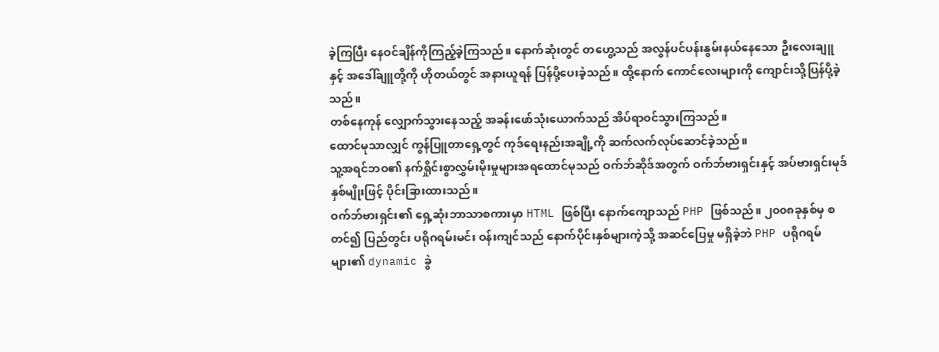ခဲ့ကြပြီး နေဝင်ချိန်ကိုကြည့်ခဲ့ကြသည်။ နောက်ဆုံးတွင် တဟွေ့သည် အလွန်ပင်ပန်းနွမ်းနယ်နေသော ဦးလေးချူနှင့် အဒေါ်ချူတို့ကို ဟိုတယ်တွင် အနားယူရန် ပြန်ပို့ပေးခဲ့သည်။ ထို့နောက် ကောင်လေးများကို ကျောင်းသို့ပြန်ပို့ခဲ့သည်။
တစ်နေကုန် လျှောက်သွားနေသည့် အခန်းဖော်သုံးယောက်သည် အိပ်ရာဝင်သွားကြသည်။
ထောင်မုသာလျှင် ကွန်ပြူတာရှေ့တွင် ကုဒ်ရေးနည်းအချို့ကို ဆက်လက်လုပ်ဆောင်ခဲ့သည်။
သူ့အရင်ဘဝ၏ နက်ရှိုင်းစွာလွှမ်းမိုးမှုများအရထောင်မုသည် ဝက်ဘ်ဆိုဒ်အတွက် ဝက်ဘ်ဗားရှင်းနှင့် အပ်ဗားရှင်းမုဒ်နှစ်မျိုးဖြင့် ပိုင်းခြားထားသည်။
ဝက်ဘ်ဗားရှင်း၏ ရှေ့ဆုံးဘာသာစကားမှာ HTML ဖြစ်ပြီး နောက်ကျောသည် PHP ဖြစ်သည်။ ၂၀၀၈ခုနှစ်မှ စတင်၍ ပြည်တွင်း ပရိုဂရမ်းမင်း ဝန်းကျင်သည် နောက်ပိုင်းနှစ်များကဲ့သို့ အဆင်ပြေမှု မရှိခဲ့ဘဲ PHP ပရိုဂရမ်များ၏ dynamic ခွဲ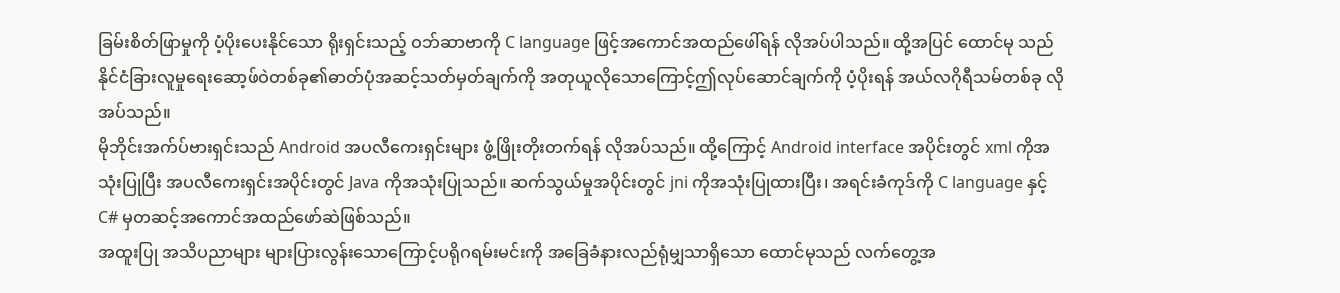ခြမ်းစိတ်ဖြာမှုကို ပံ့ပိုးပေးနိုင်သော ရိုးရှင်းသည့် ဝဘ်ဆာဗာကို C language ဖြင့်အကောင်အထည်ဖေါ်ရန် လိုအပ်ပါသည်။ ထို့အပြင် ထောင်မု သည် နိုင်ငံခြားလူမှုရေးဆော့ဖ်ဝဲတစ်ခု၏ဓာတ်ပုံအဆင့်သတ်မှတ်ချက်ကို အတုယူလိုသောကြောင့်ဤလုပ်ဆောင်ချက်ကို ပံ့ပိုးရန် အယ်လဂိုရီသမ်တစ်ခု လိုအပ်သည်။
မိုဘိုင်းအက်ပ်ဗားရှင်းသည် Android အပလီကေးရှင်းများ ဖွံ့ဖြိုးတိုးတက်ရန် လိုအပ်သည်။ ထို့ကြောင့် Android interface အပိုင်းတွင် xml ကိုအသုံးပြုပြီး အပလီကေးရှင်းအပိုင်းတွင် Java ကိုအသုံးပြုသည်။ ဆက်သွယ်မှုအပိုင်းတွင် jni ကိုအသုံးပြုထားပြီး၊ အရင်းခံကုဒ်ကို C language နှင့် C# မှတဆင့်အကောင်အထည်ဖော်ဆဲဖြစ်သည်။
အထူးပြု အသိပညာများ များပြားလွန်းသောကြောင့်ပရိုဂရမ်းမင်းကို အခြေခံနားလည်ရုံမျှသာရှိသော ထောင်မုသည် လက်တွေ့အ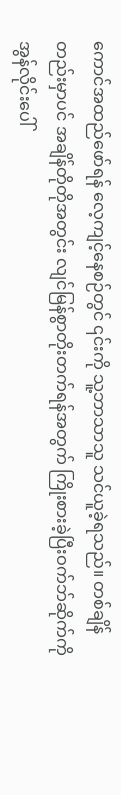ကောင်အထည်ဖော်ရန် လေ့ကျင့်နေစဉ်တွင် ၎င်းကို သူ့ဘာသာသူ သင်ယူခဲ့ရသည်။ တစ်ချိန်တည်းမှာပင် အချိန်တိုတိုအတွင်း လျင်မြန်စွာတိုးတက်ရန်အတွက် ကြိုးစားခဲ့ပြီးဝက်ဘ်ဆိုက်ကို အွန်လိုင်းပေါ်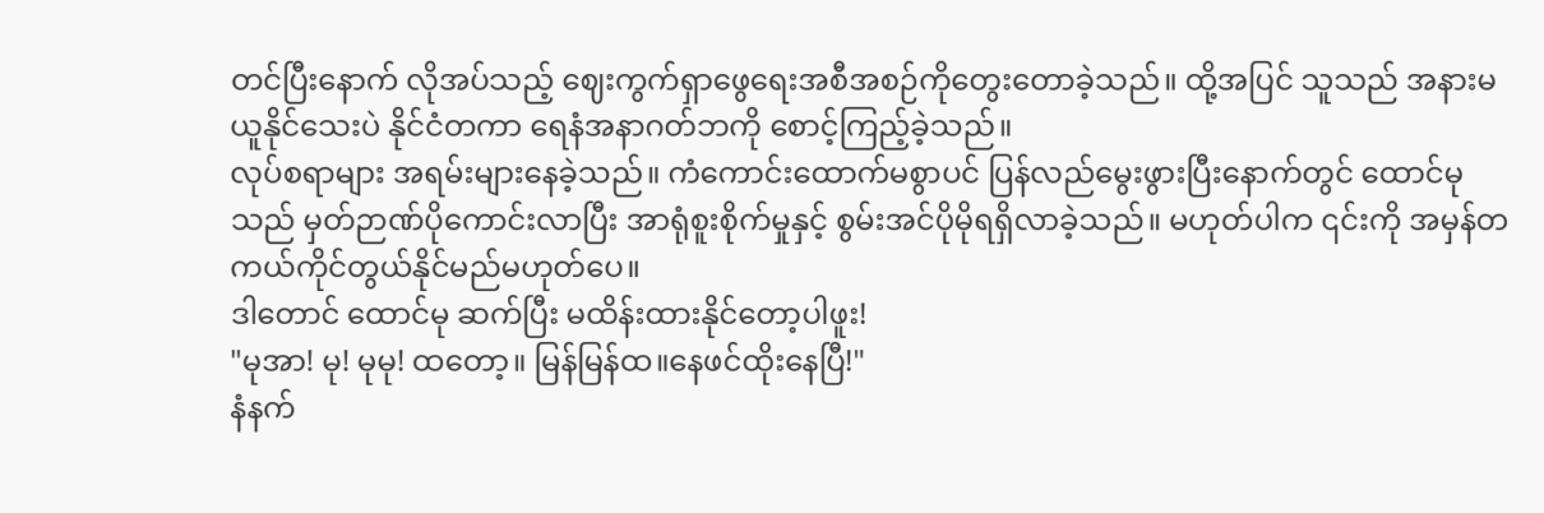တင်ပြီးနောက် လိုအပ်သည့် ဈေးကွက်ရှာဖွေရေးအစီအစဉ်ကိုတွေးတောခဲ့သည်။ ထို့အပြင် သူသည် အနားမယူနိုင်သေးပဲ နိုင်ငံတကာ ရေနံအနာဂတ်ဘကို စောင့်ကြည့်ခဲ့သည်။
လုပ်စရာများ အရမ်းများနေခဲ့သည်။ ကံကောင်းထောက်မစွာပင် ပြန်လည်မွေးဖွားပြီးနောက်တွင် ထောင်မုသည် မှတ်ဉာဏ်ပိုကောင်းလာပြီး အာရုံစူးစိုက်မှုနှင့် စွမ်းအင်ပိုမိုရရှိလာခဲ့သည်။ မဟုတ်ပါက ၎င်းကို အမှန်တကယ်ကိုင်တွယ်နိုင်မည်မဟုတ်ပေ။
ဒါတောင် ထောင်မု ဆက်ပြီး မထိန်းထားနိုင်တော့ပါဖူး!
"မုအာ! မု! မုမု! ထတော့။ မြန်မြန်ထ။နေဖင်ထိုးနေပြီ!"
နံနက်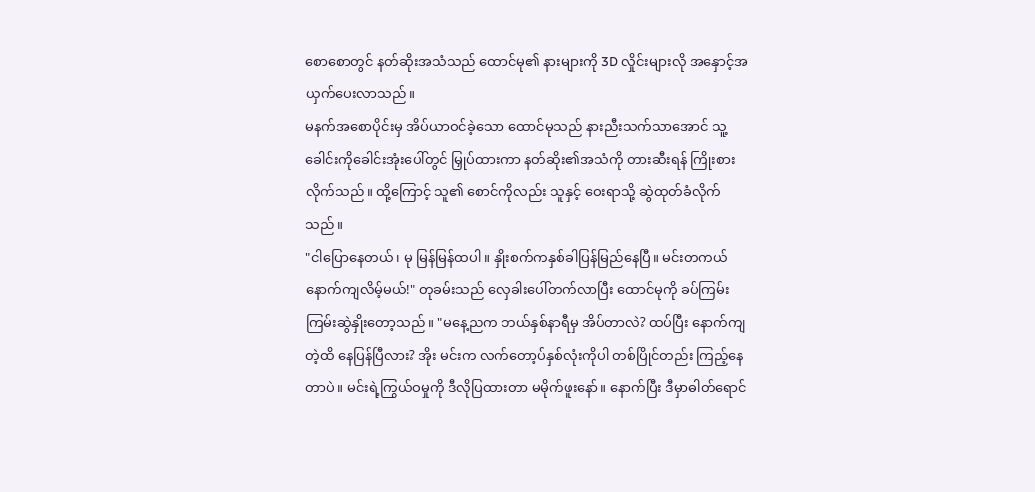စောစောတွင် နတ်ဆိုးအသံသည် ထောင်မု၏ နားများကို 3D လှိုင်းများလို အနှောင့်အယှက်ပေးလာသည်။
မနက်အစောပိုင်းမှ အိပ်ယာဝင်ခဲ့သော ထောင်မုသည် နားညီးသက်သာအောင် သူ့ခေါင်းကိုခေါင်းအုံးပေါ်တွင် မြှုပ်ထားကာ နတ်ဆိုး၏အသံကို တားဆီးရန် ကြိုးစားလိုက်သည်။ ထို့ကြောင့် သူ၏ စောင်ကိုလည်း သူနှင့် ဝေးရာသို့ ဆွဲထုတ်ခံလိုက်သည်။
"ငါပြောနေတယ်၊ မု မြန်မြန်ထပါ။ နှိုးစက်ကနှစ်ခါပြန်မြည်နေပြီ။ မင်းတကယ်နောက်ကျလိမ့်မယ်!" တုခမ်းသည် လှေခါးပေါ်တက်လာပြီး ထောင်မုကို ခပ်ကြမ်းကြမ်းဆွဲနှိုးတော့သည်။ "မနေ့ညက ဘယ်နှစ်နာရီမှ အိပ်တာလဲ? ထပ်ပြီး နောက်ကျတဲ့ထိ နေပြန်ပြီလား? အိုး မင်းက လက်တော့ပ်နှစ်လုံးကိုပါ တစ်ပြိုင်တည်း ကြည့်နေတာပဲ။ မင်းရဲ့ကြွယ်ဝမှုကို ဒီလိုပြထားတာ မမိုက်ဖူးနော်။ နောက်ပြီး ဒီမှာဓါတ်‌ရောင်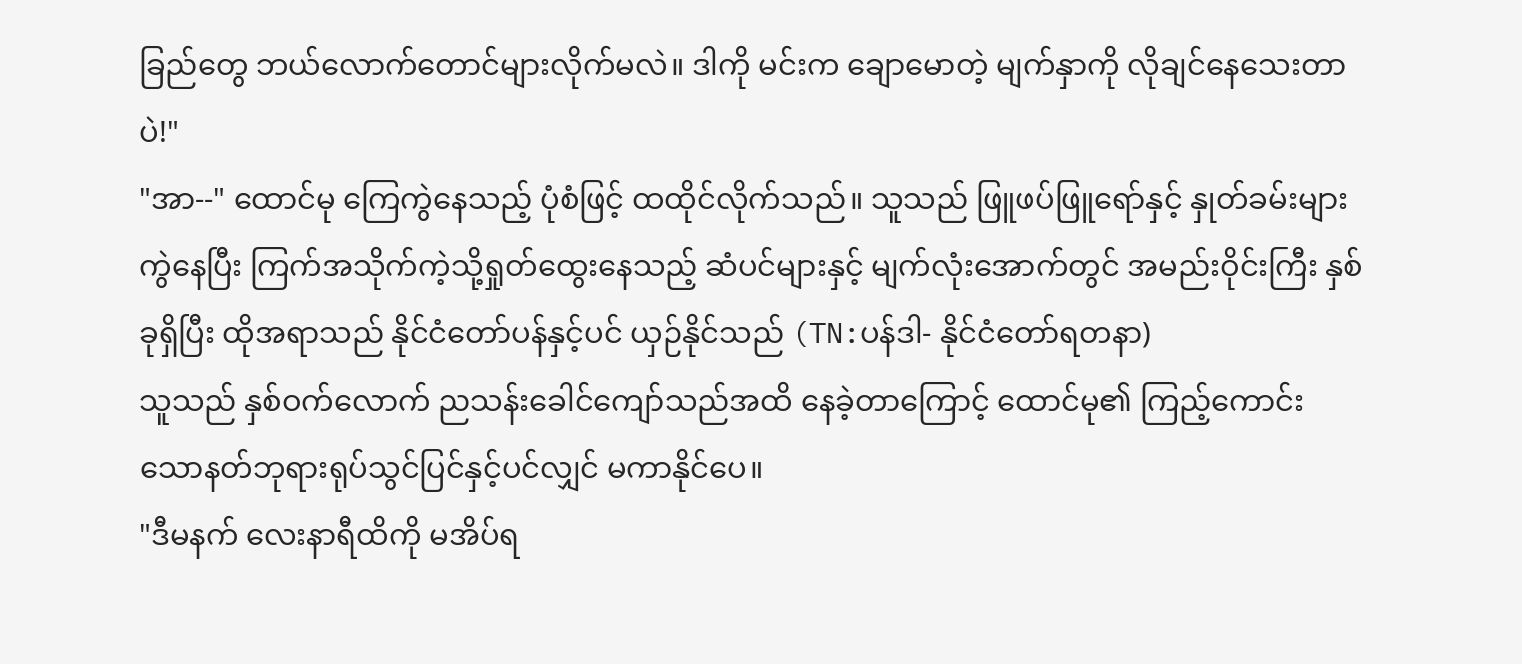ခြည်တွေ ဘယ်လောက်တောင်များလိုက်မလဲ။ ဒါကို မင်းက ချောမောတဲ့ မျက်နှာကို လိုချင်နေသေးတာပဲ!"
"အာ--" ထောင်မု ကြေကွဲနေသည့် ပုံစံဖြင့် ထထိုင်လိုက်သည်။ သူသည် ဖြူဖပ်ဖြူရော်နှင့် နှုတ်ခမ်းများကွဲနေပြီး ကြက်အသိုက်ကဲ့သို့ရှုတ်ထွေးနေသည့် ဆံပင်များနှင့် မျက်လုံးအောက်တွင် အမည်းဝိုင်းကြီး နှစ်ခုရှိပြီး ထိုအရာသည် နိုင်ငံတော်ပန်နှင့်ပင် ယှဉ်နိုင်သည် (TN:ပန်ဒါ- နိုင်ငံတော်ရတနာ)
သူသည် နှစ်ဝက်လောက် ညသန်းခေါင်ကျော်သည်အထိ နေခဲ့တာကြောင့် ထောင်မု၏ ကြည့်ကောင်းသောနတ်ဘုရားရုပ်သွင်ပြင်နှင့်ပင်လျှင် မကာနိုင်ပေ။
"ဒီမနက် လေးနာရီထိကို မအိပ်ရ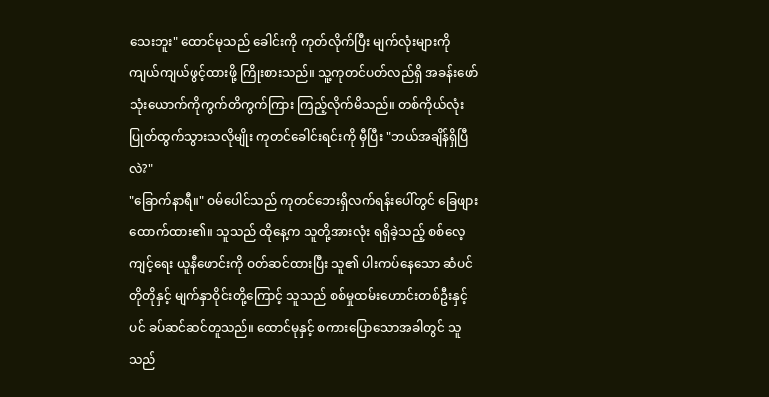သေးဘူး" ထောင်မုသည် ခေါင်းကို ကုတ်လိုက်ပြီး မျက်လုံးများကိုကျယ်ကျယ်ဖွင့်ထားဖို့ ကြိုးစားသည်။ သူ့ကုတင်ပတ်လည်ရှိ အခန်းဖော် သုံးယောက်ကိုကွက်တိကွက်ကြား ကြည့်လိုက်မိသည်။ တစ်ကိုယ်လုံးပြုတ်ထွက်သွားသလိုမျိုး ကုတင်ခေါင်းရင်းကို မှီပြီး "ဘယ်အချိန်ရှိပြီလဲ?"
"ခြောက်နာရီ။" ဝမ်ပေါင်သည် ကုတင်ဘေးရှိလက်ရန်းပေါ်တွင် ခြေဖျားထောက်ထား၏။ သူသည် ထိုနေ့က သူတို့အားလုံး ရရှိခဲ့သည့် စစ်လေ့ကျင့်ရေး ယူနီဖောင်းကို ဝတ်ဆင်ထားပြီး သူ၏ ပါးကပ်နေသော ဆံပင်တိုတိုနှင့် မျက်နှာဝိုင်းတို့ကြောင့် သူသည် စစ်မှုထမ်းဟောင်းတစ်ဦးနှင့်ပင် ခပ်ဆင်ဆင်တူသည်။ ထောင်မုနှင့် စကားပြောသောအခါတွင် သူသည်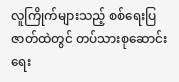လူကြိုက်များသည့် စစ်ရေးပြဇာတ်ထဲတွင် တပ်သားစုဆောင်းရေး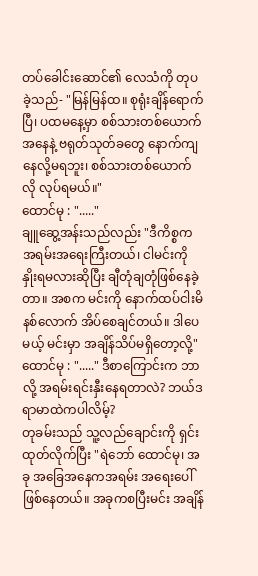တပ်ခေါင်းဆောင်၏ လေသံကို တုပခဲ့သည်- "မြန်မြန်ထ။ စုရုံးချိန်ရောက်ပြီ၊ ပထမနေ့မှာ စစ်သားတစ်ယောက်အနေနဲ့ ဗရုတ်သုတ်ခတွေ နောက်ကျနေလို့မရဘူး၊ စစ်သားတစ်ယောက်လို လုပ်ရမယ်။"
ထောင်မု : "....."
ချူဆွေ့အန်းသည်လည်း "ဒီကိစ္စက အရမ်းအရေးကြီးတယ်၊ ငါမင်းကို နှိုးရမလားဆိုပြီး ချီတုံချတုံဖြစ်နေခဲ့တာ။ အစက မင်းကို နောက်ထပ်ငါးမိနစ်လောက် အိပ်စေချင်တယ်။ ဒါပေမယ့် မင်းမှာ အချိန်သိပ်မရှိတော့လို့"
ထောင်မု : "....." ဒီစာကြောင်းက ဘာလို့ အရမ်းရင်းနှီးနေရတာလဲ? ဘယ်ဒရာမာထဲကပါလိမ့်?
တုခမ်းသည် သူ့လည်ချောင်းကို ရှင်းထုတ်လိုက်ပြီး "ရဲဘော် ထောင်မု၊ အခု အခြေအနေကအရမ်း အရေးပေါ် ဖြစ်နေတယ်။ အခုကစပြီးမင်း အချိန်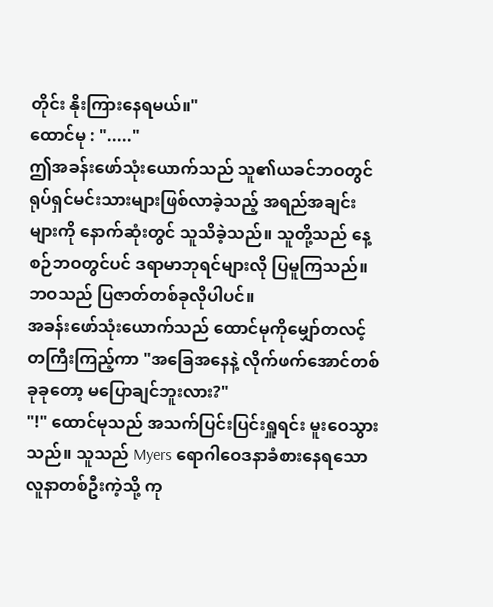တိုင်း နိုးကြားနေရမယ်။"
ထောင်မု : "....."
ဤအခန်းဖော်သုံးယောက်သည် သူ၏ယခင်ဘဝတွင် ရုပ်ရှင်မင်းသားများဖြစ်လာခဲ့သည့် အရည်အချင်းများကို နောက်ဆုံးတွင် သူသိခဲ့သည်။ သူတို့သည် နေ့စဉ်ဘဝတွင်ပင် ဒရာမာဘုရင်များလို ပြမူကြသည်။ ဘဝသည် ပြဇာတ်တစ်ခုလိုပါပင်။
အခန်းဖော်သုံးယောက်သည် ထောင်မုကိုမျှော်တလင့်တကြီးကြည့်ကာ "အခြေအနေနဲ့ လိုက်ဖက်အောင်တစ်ခုခုတော့ မပြောချင်ဘူးလား?"
"!" ထောင်မုသည် အသက်ပြင်းပြင်းရှူရင်း မူးဝေသွားသည်။ သူသည် Myers ရောဂါဝေဒနာခံစားနေရသော လူနာတစ်ဦးကဲ့သို့ ကု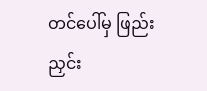တင်ပေါ်မှ ဖြည်းညှင်း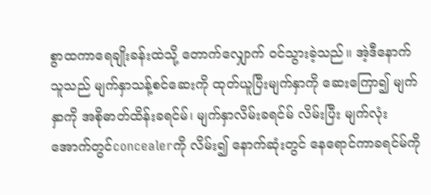စွာထကာရေချိုးခန်းထဲသို့ တောက်လျှောက် ဝင်သွားခဲ့သည်။ အဲ့ဒီနောက် သူသည် မျက်နှာသန့်စင်ဆေးကို ထုတ်ယူပြီးမျက်နှာကို ဆေးကြော၍ မျက်နှာကို အစိုဓာတ်ထိန်းခရင်မ်၊ မျက်နှာလိမ်းခရင်မ် လိမ်းပြီး မျက်လုံးအောက်တွင်concealerကို လိမ်း၍ နောက်ဆုံးတွင် နေရောင်ကာခရင်မ်ကို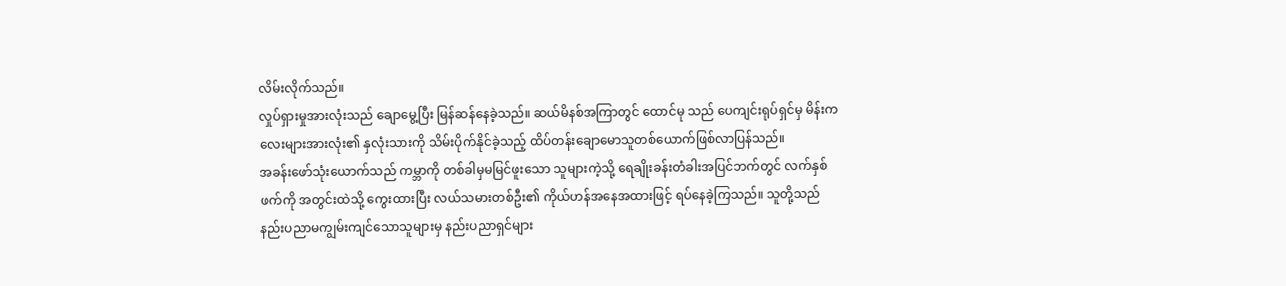လိမ်းလိုက်သည်။
လှုပ်ရှားမှုအားလုံးသည် ချောမွေ့ပြီး မြန်ဆန်နေခဲ့သည်။ ဆယ်မိနစ်အကြာတွင် ထောင်မု သည် ပေကျင်းရုပ်ရှင်မှ မိန်းကလေးများအားလုံး၏ နှလုံးသားကို သိမ်းပိုက်နိုင်ခဲ့သည့် ထိပ်တန်းချောမောသူတစ်ယောက်ဖြစ်လာပြန်သည်။
အခန်းဖော်သုံးယောက်သည် ကမ္ဘာကို တစ်ခါမှမမြင်ဖူးသော သူများကဲ့သို့ ရေချိုးခန်းတံခါးအပြင်ဘက်တွင် လက်နှစ်ဖက်ကို အတွင်းထဲသို့ ကွေးထားပြီး လယ်သမားတစ်ဦး၏ ကိုယ်ဟန်အနေအထားဖြင့် ရပ်နေခဲ့ကြသည်။ သူတို့သည်နည်းပညာမကျွမ်းကျင်သောသူများမှ နည်းပညာရှင်များ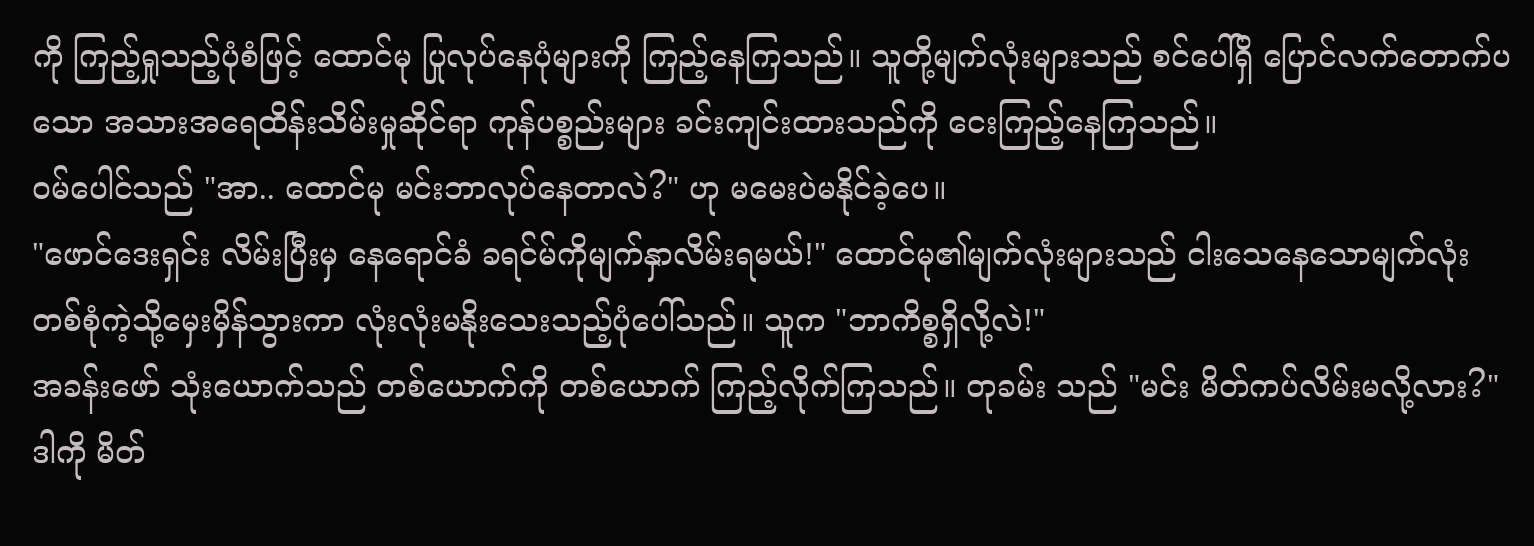ကို ကြည့်ရှုသည့်ပုံစံဖြင့် ထောင်မု ပြုလုပ်နေပုံများကို ကြည့်နေကြသည်။ သူတို့မျက်လုံးများသည် စင်ပေါ်ရှိ ပြောင်လက်တောက်ပသော အသားအရေထိန်းသိမ်းမှုဆိုင်ရာ ကုန်ပစ္စည်းများ ခင်းကျင်းထားသည်ကို ငေးကြည့်နေကြသည်။
ဝမ်ပေါင်သည် "အာ.. ထောင်မု မင်းဘာလုပ်နေတာလဲ?" ဟု မမေးပဲမနိုင်ခဲ့ပေ။
"ဖောင်ဒေးရှင်း လိမ်းပြီးမှ နေရောင်ခံ ခရင်မ်ကိုမျက်နှာလိမ်းရမယ်!" ထောင်မု၏မျက်လုံးများသည် ငါးသေနေသောမျက်လုံးတစ်စုံကဲ့သို့မှေးမှိန်သွားကာ လုံးလုံးမနိုးသေးသည့်ပုံပေါ်သည်။ သူက "ဘာကိစ္စရှိလို့လဲ!"
အခန်းဖော် သုံးယောက်သည် တစ်ယောက်ကို တစ်ယောက် ကြည့်လိုက်ကြသည်။ တုခမ်း သည် "မင်း မိတ်ကပ်လိမ်းမလို့လား?"
ဒါကို မိတ်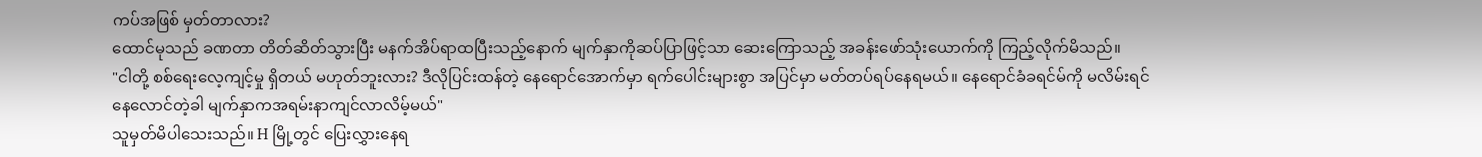ကပ်အဖြစ် မှတ်တာလား?
ထောင်မုသည် ခဏတာ တိတ်ဆိတ်သွားပြီး မနက်အိပ်ရာထပြီးသည့်နောက် မျက်နှာကိုဆပ်ပြာဖြင့်သာ ဆေးကြောသည့် အခန်းဖော်သုံးယောက်ကို ကြည့်လိုက်မိသည်။
"ငါတို့ စစ်ရေးလေ့ကျင့်မှု ရှိတယ် မဟုတ်ဘူးလား? ဒီလိုပြင်းထန်တဲ့ နေရောင်အောက်မှာ ရက်ပေါင်းများစွာ အပြင်မှာ မတ်တပ်ရပ်နေရမယ်။ နေရောင်ခံခရင်မ်ကို မလိမ်းရင် နေလောင်တဲ့ခါ မျက်နှာကအရမ်းနာကျင်လာလိမ့်မယ်"
သူမှတ်မိပါသေးသည်။ H မြို့တွင် ပြေးလွှားနေရ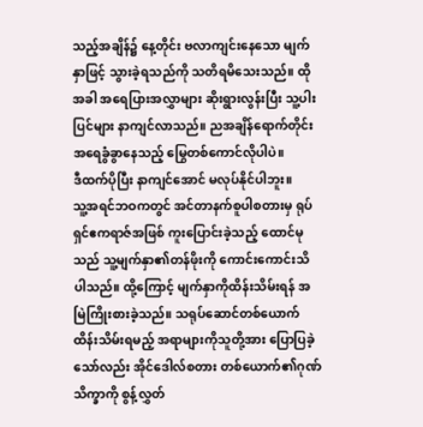သည့်အချိန်၌ နေ့တိုင်း ဗလာကျင်းနေသော မျက်နှာဖြင့် သွားခဲ့ရသည်ကို သတိရမိသေးသည်။ ထိုအခါ အရေပြားအလွှာများ ဆိုးရွားလွန်းပြီး သူ့ပါးပြင်များ နာကျင်လာသည်။ ညအချိန်ရောက်တိုင်း အရေခွံခွာနေသည့် မြွေတစ်ကောင်လိုပါပဲ။
ဒီထက်ပိုပြီး နာကျင်အောင် မလုပ်နိုင်ပါဘူး။
သူ့အရင်ဘဝကတွင် အင်တာနက်စူပါစတားမှ ရုပ်ရှင်ဧကရာဇ်အဖြစ် ကူးပြောင်းခဲ့သည့် ထောင်မုသည် သူ့မျက်နှာ၏တန်ဖိုးကို ကောင်းကောင်းသိပါသည်။ ထို့ကြောင့် မျက်နှာကိုထိန်းသိမ်းရန် အမြဲကြိုးစားခဲ့သည်။ သရုပ်ဆောင်တစ်ယောက် ထိန်းသိမ်းရမည့် အရာများကိုသူတို့အား ပြောပြခဲ့သော်လည်း အိုင်ဒေါလ်စတား တစ်ယောက်၏ဂုဏ်သိက္ခာကို စွန့်လွှတ်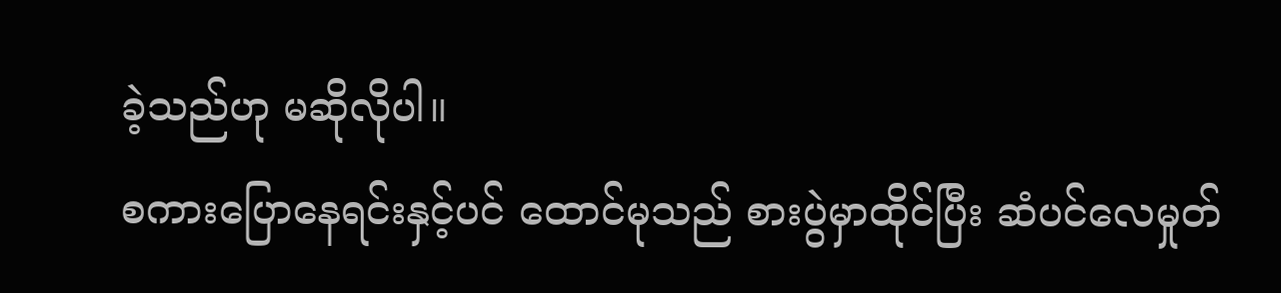ခဲ့သည်ဟု မဆိုလိုပါ။
စကားပြောနေရင်းနှင့်ပင် ထောင်မုသည် စားပွဲမှာထိုင်ပြီး ဆံပင်လေမှုတ်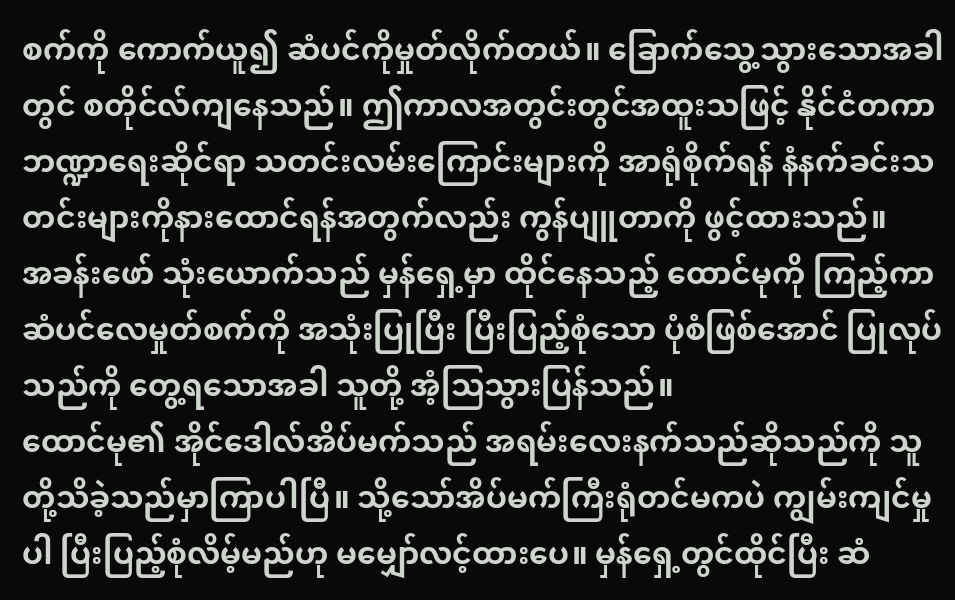စက်ကို ကောက်ယူ၍ ဆံပင်ကိုမှုတ်လိုက်တယ်။ ခြောက်သွေ့သွားသောအခါတွင် စတိုင်လ်ကျနေသည်။ ဤကာလအတွင်းတွင်အထူးသဖြင့် နိုင်ငံတကာဘဏ္ဍာရေးဆိုင်ရာ သတင်းလမ်းကြောင်းများကို အာရုံစိုက်ရန် နံနက်ခင်းသတင်းများကိုနားထောင်ရန်အတွက်လည်း ကွန်ပျူတာကို ဖွင့်ထားသည်။
အခန်းဖော် သုံးယောက်သည် မှန်ရှေ့မှာ ထိုင်နေသည့် ထောင်မုကို ကြည့်ကာ ဆံပင်လေမှုတ်စက်ကို အသုံးပြုပြီး ပြီးပြည့်စုံသော ပုံစံဖြစ်အောင် ပြုလုပ်သည်ကို တွေ့ရသောအခါ သူတို့ အံ့သြသွားပြန်သည်။
ထောင်မု၏ အိုင်ဒေါလ်အိပ်မက်သည် အရမ်းလေးနက်သည်ဆိုသည်ကို သူတို့သိခဲ့သည်မှာကြာပါပြီ။ သို့သော်အိပ်မက်ကြီးရုံတင်မကပဲ ကျွမ်းကျင်မှုပါ ပြီးပြည့်စုံလိမ့်မည်ဟု မမျှော်လင့်ထားပေ။ မှန်ရှေ့တွင်ထိုင်ပြီး ဆံ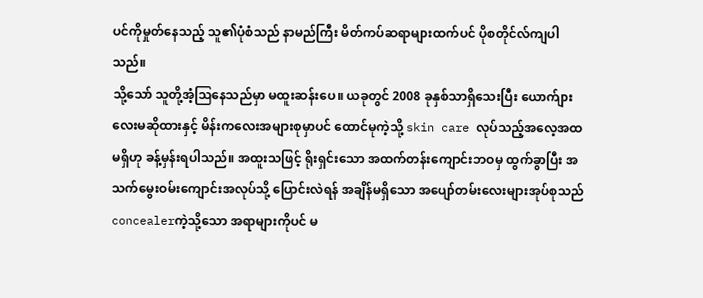ပင်ကိုမှုတ်နေသည့် သူ၏ပုံစံသည် နာမည်ကြီး မိတ်ကပ်ဆရာများထက်ပင် ပိုစတိုင်လ်ကျပါသည်။
သို့သော် သူတို့အံ့ဩနေသည်မှာ မထူးဆန်းပေ။ ယခုတွင် 2008 ခုနှစ်သာရှိသေးပြီး ယောက်ျားလေးမဆိုထားနှင့် မိန်းကလေးအများစုမှာပင် ထောင်မုကဲ့သို့ skin care လုပ်သည့်အလေ့အထမရှိဟု ခန့်မှန်းရပါသည်။ အထူးသဖြင့် ရိုးရှင်းသော အထက်တန်းကျောင်းဘဝမှ ထွက်ခွာပြီး အသက်မွေးဝမ်းကျောင်းအလုပ်သို့ ပြောင်းလဲရန် အချိန်မရှိသော အပျော်တမ်းလေးများအုပ်စုသည် concealerကဲ့သို့သော အရာများကိုပင် မ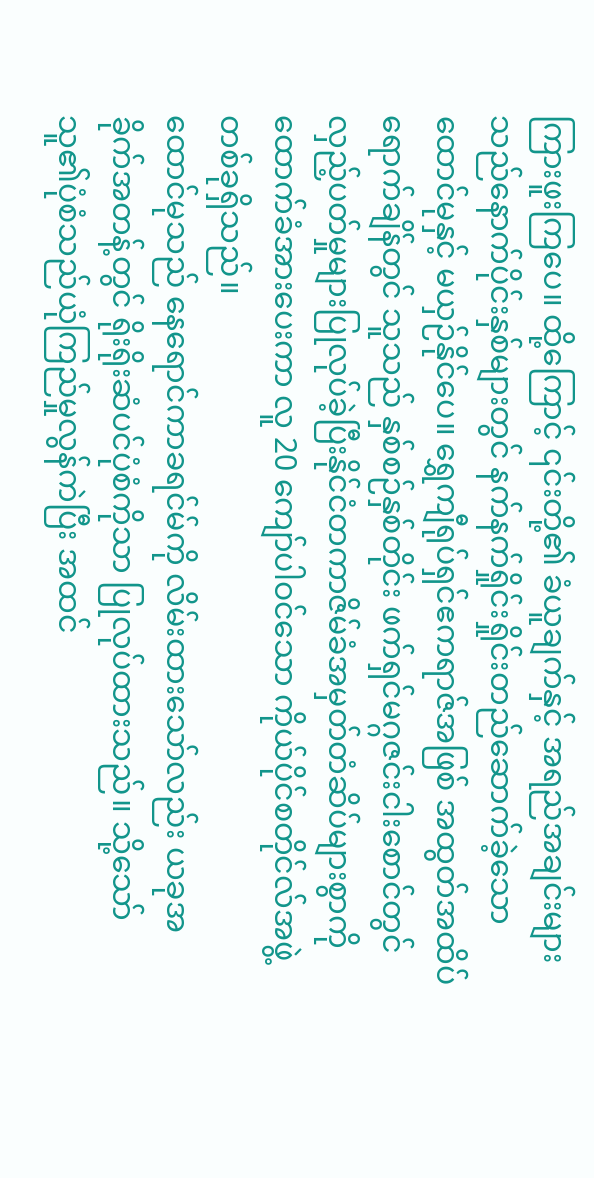ကြားဖူးကြပေ။ ထို့ကြောင့် ၎င်းတို့၏ ခံယူချက်နှင့် အရည်အချင်းများသည်နောက်ပိုင်းနှစ်များတွင် နက်နက်ရှိုင်းရှိုင်းတည်ဆောက်ခဲ့သော ထောင်မုနှင့် မယှဉ်နိုင်ပေ။ ရွှေကျီရုပ်ရှင်ဧကရာဇ်အဖြစ် အထွတ်အထိပ်ရောက်ချိန်တွင် သူသည် နှစ်စဉ်နှစ်တိုင်း ဖက်ရှင်မဂ္ဂဇင်းငါးစောင်တွင် လှည့်ပတ်မှုများပြုလုပ်ခဲ့ပြီးနိုင်ငံတကာဇိမ်ခံအမှတ်တံဆိပ်များစွာကို ထောက်ခံအားပေးကာ လူ 20 ကျော်ပါဝင်သော ကိုယ်ပိုင်စတိုင်လ်အဖွဲ့တစ်ခုရှိသည်။
ထောင်မုသည် နေရောင်ကာခရင်မ်ကို လိမ်းထားသော်လည်း ယခုအခိုက်အတန့်တွင် ရိုးရိုးဆံပင်ပုံစံကိုသာ ပြုလုပ်ထားသည်။ သို့သော် သူ၏ပုံစံသည်ယုံကြည်မှုလွန်ကဲပြီး အထင်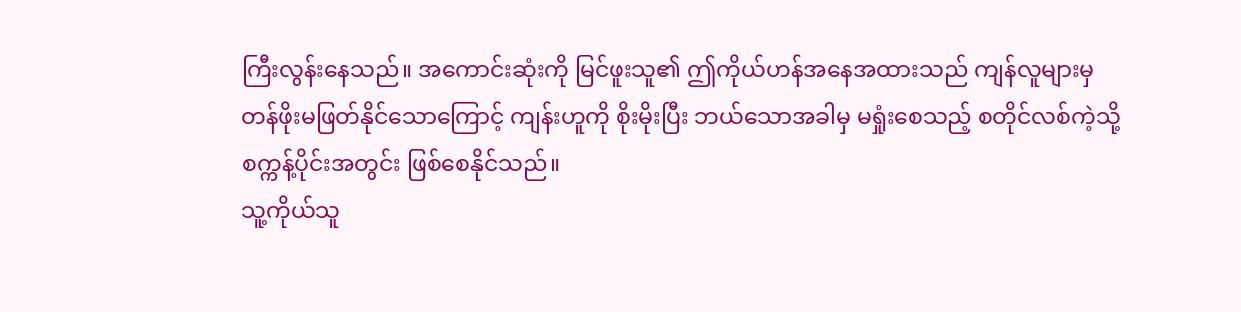ကြီးလွန်းနေသည်။ အကောင်းဆုံးကို မြင်ဖူးသူ၏ ဤကိုယ်ဟန်အနေအထားသည် ကျန်လူများမှ တန်ဖိုးမဖြတ်နိုင်သောကြောင့် ကျန်းဟူကို စိုးမိုးပြီး ဘယ်သောအခါမှ မရှုံးစေသည့် စတိုင်လစ်ကဲ့သို့ စက္ကန့်ပိုင်းအတွင်း ဖြစ်စေနိုင်သည်။
သူ့ကိုယ်သူ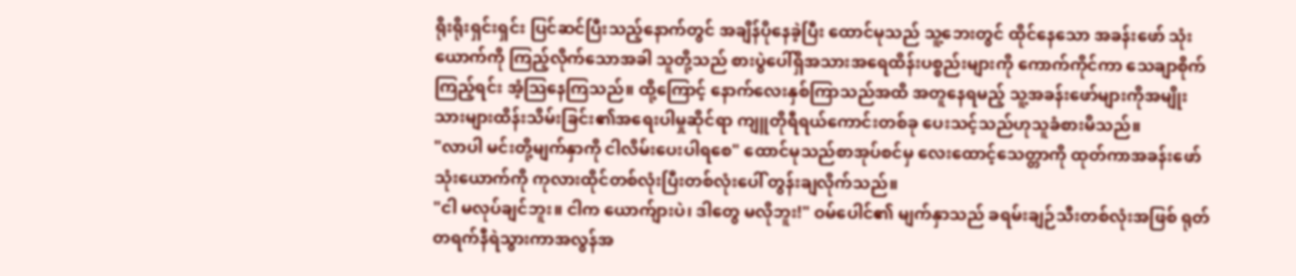ရိုးရိုးရှင်းရှင်း ပြင်ဆင်ပြီးသည့်နောက်တွင် အချိန်ပိုနေခဲ့ပြီး ထောင်မုသည် သူ့ဘေးတွင် ထိုင်နေသော အခန်းဖော် သုံးယောက်ကို ကြည့်လိုက်သောအခါ သူတို့သည် စားပွဲပေါ်ရှိအသားအရေထိန်းပစ္စည်းများကို ကောက်ကိုင်ကာ‌ သေချာစိုက်ကြည့်ရင်း အံ့သြနေကြသည်။ ထို့ကြောင့် နောက်လေးနှစ်ကြာသည်အထိ အတူနေရမည့် သူ့အခန်းဖော်များကိုအမျိုးသားများထိန်းသိမ်းခြင်း၏အရေးပါမှုဆိုင်ရာ ကျူတိုရီရယ်ကောင်းတစ်ခု ပေးသင့်သည်ဟုသူခံစားမိသည်။
"လာပါ မင်းတို့မျက်နှာကို ငါလိမ်းပေးပါရစေ" ထောင်မုသည်စာအုပ်စင်မှ လေးထောင့်သေတ္တာကို ထုတ်ကာအခန်းဖော် သုံးယောက်ကို ကုလားထိုင်တစ်လုံးပြီးတစ်လုံးပေါ် တွန်းချလိုက်သည်။
"ငါ မလုပ်ချင်ဘူး။ ငါက ယောက်ျားပဲ၊ ဒါတွေ မလိုဘူး!" ဝမ်ပေါင်၏ မျက်နှာသည် ခရမ်းချဉ်သီးတစ်လုံးအဖြစ် ရုတ်တရက်နီရဲသွားကာအလွန်အ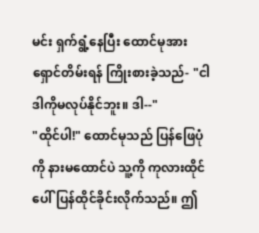မင်း ရှက်ရွံ့နေပြီး ထောင်မုအား ရှောင်တိမ်းရန် ကြိုးစားခဲ့သည်- "ငါ ဒါကိုမလုပ်နိုင်ဘူး။ ဒါ--"
"ထိုင်ပါ!" ထောင်မုသည် ပြန်ဖြေပုံကို နားမထောင်ပဲ သူ့ကို ကုလားထိုင်ပေါ်ပြန်ထိုင်ခိုင်းလိုက်သည်။ ဤ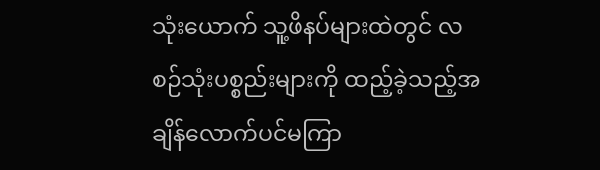သုံးယောက် သူ့ဖိနပ်များထဲတွင် လစဉ်သုံးပစ္စည်းများကို ထည့်ခဲ့သည့်အချိန်လောက်ပင်မကြာ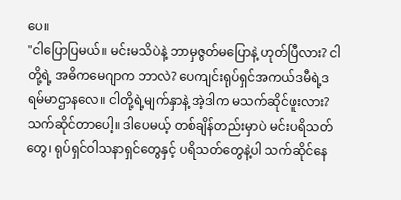ပေ။
"ငါပြောပြမယ်။ မင်းမသိပဲနဲ့ ဘာမှဇွတ်မပြောနဲ့ ဟုတ်ပြီလား? ငါတို့ရဲ့ အဓိကမေဂျာက ဘာလဲ? ပေကျင်းရုပ်ရှင်အကယ်ဒမီရဲ့ဒရမ်မာဌာနလေ။ ငါတို့ရဲ့မျက်နှာနဲ့ အဲ့ဒါက မသက်ဆိုင်ဖူးလား? သက်ဆိုင်တာပေါ့။ ဒါပေမယ့် တစ်ချိန်တည်းမှာပဲ မင်းပရိသတ်တွေ၊ ရုပ်ရှင်ဝါသနာရှင်တွေနှင့် ပရိသတ်တွေနဲ့ပါ သက်ဆိုင်နေ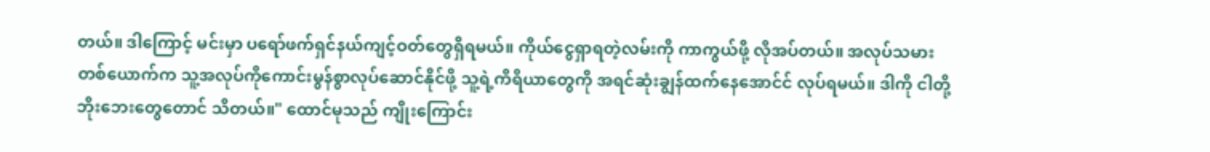တယ်။ ဒါကြောင့် မင်းမှာ ပရော်ဖက်ရှင်နယ်ကျင့်ဝတ်တွေရှိရမယ်။ ကိုယ်ငွေရှာရတဲ့လမ်းကို ကာကွယ်ဖို့ လိုအပ်တယ်။ အလုပ်သမားတစ်ယောက်က သူ့အလုပ်ကိုကောင်းမွန်စွာလုပ်ဆောင်နိုင်ဖို့ သူ့ရဲ့ကိရိယာတွေကို အရင်ဆုံးချွန်ထက်‌နေအောင်င် လုပ်ရမယ်။ ဒါကို ငါတို့ ဘိုးဘေးတွေတောင် သိတယ်။" ထောင်မုသည် ကျိုးကြောင်း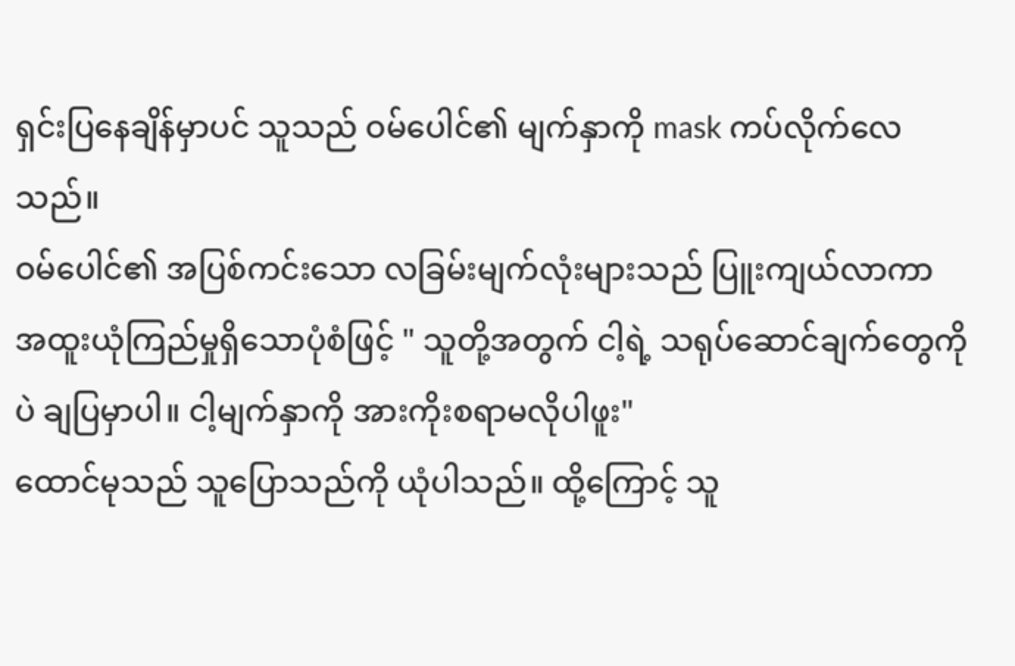ရှင်းပြနေချိန်မှာပင် သူသည် ဝမ်ပေါင်၏ မျက်နှာကို mask ကပ်လိုက်လေသည်။
ဝမ်ပေါင်၏ အပြစ်ကင်းသော လခြမ်းမျက်လုံးများသည် ပြူးကျယ်လာကာ အထူးယုံကြည်မှုရှိသောပုံစံဖြင့် " သူတို့အတွက် ငါ့ရဲ့ သရုပ်ဆောင်ချက်တွေကိုပဲ ချပြမှာပါ။ ငါ့မျက်နှာကို အားကိုးစရာမလိုပါဖူး"
ထောင်မုသည် သူပြောသည်ကို ယုံပါသည်။ ထို့ကြောင့် သူ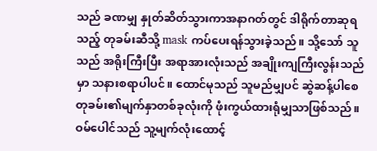သည် ခဏမျှ နှုတ်ဆိတ်သွားကာအနာဂတ်တွင် ဒါရိုက်တာဆုရသည့် တုခမ်းဆီသို့ mask ကပ်ပေးရန်သွားခဲ့သည်။ သို့သော် သူသည် အရိုးကြီးပြီး အရာအားလုံးသည် အချိုးကျကြီးလွန်းသည်မှာ သနားစရာပါပင်။ ထောင်မုသည် သူမည်မျှပင် ဆွဲဆန့်ပါစေ တုခမ်း၏မျက်နှာတစ်ခုလုံးကို ဖုံးကွယ်ထားရုံမျှသာဖြစ်သည်။
ဝမ်ပေါင်သည် သူ့မျက်လုံးထောင့်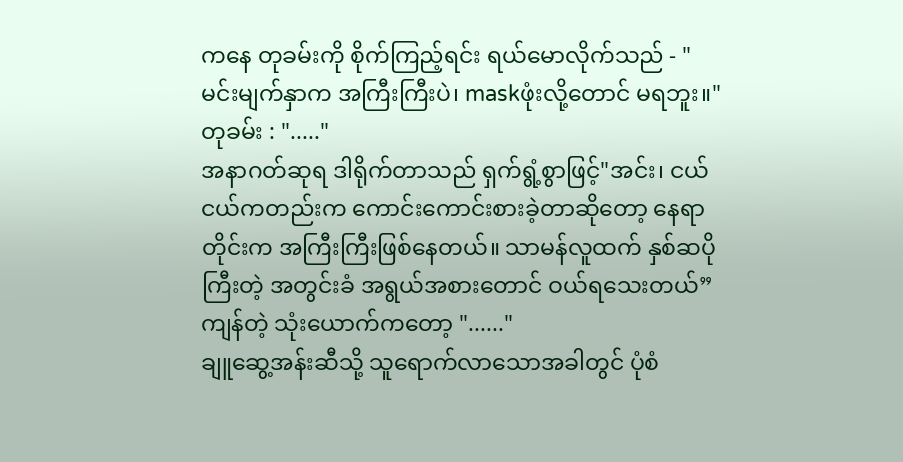ကနေ တုခမ်းကို စိုက်ကြည့်ရင်း ရယ်မောလိုက်သည် - "မင်းမျက်နှာက အကြီးကြီးပဲ၊ maskဖုံးလို့တောင် မရဘူး။"
တုခမ်း : "....."
အနာဂတ်ဆုရ ဒါရိုက်တာသည် ရှက်ရွံ့စွာဖြင့်"အင်း၊ ငယ်ငယ်ကတည်းက ကောင်းကောင်းစားခဲ့တာဆိုတော့ နေရာတိုင်းက အကြီးကြီးဖြစ်‌နေတယ်။ သာမန်လူထက် နှစ်ဆပိုကြီးတဲ့ အတွင်းခံ အရွယ်အစားတောင် ဝယ်ရသေးတယ်”
ကျန်တဲ့ သုံးယောက်ကတော့ "......"
ချူဆွေ့အန်းဆီသို့ သူရောက်လာသောအခါတွင် ပုံစံ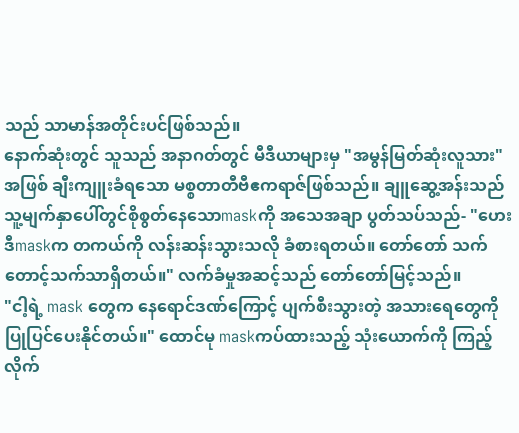သည် သာမာန်အတိုင်းပင်ဖြစ်သည်။
နောက်ဆုံးတွင် သူသည် အနာဂတ်တွင် မီဒီယာများမှ "အမွန်မြတ်ဆုံးလူသား" အဖြစ် ချီးကျူးခံရသော မစ္စတာတီဗီဧကရာဇ်ဖြစ်သည်။ ချူဆွေ့အန်းသည် သူ့မျက်နှာပေါ်တွင်စိုစွတ်နေသောmaskကို အသေအချာ ပွတ်သပ်သည်- "ဟေး ဒီmaskက တကယ်ကို လန်းဆန်းသွားသလို ခံစားရတယ်။ တော်တော် သက်တောင့်သက်သာရှိတယ်။" လက်ခံမှုအဆင့်သည် တော်တော်မြင့်သည်။
"ငါ့ရဲ့ mask တွေက နေရောင်ဒဏ်ကြောင့် ပျက်စီးသွားတဲ့ အသားရေတွေကို ပြုပြင်ပေးနိုင်တယ်။" ထောင်မု maskကပ်ထားသည့် သုံးယောက်ကို ကြည့်လိုက်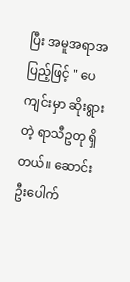ပြီး အမူအရာအပြည့်ဖြင့် " ပေကျင်းမှာ ဆိုးရွားတဲ့ ရာသီဥတု ရှိတယ်။ ဆောင်းဦးပေါက်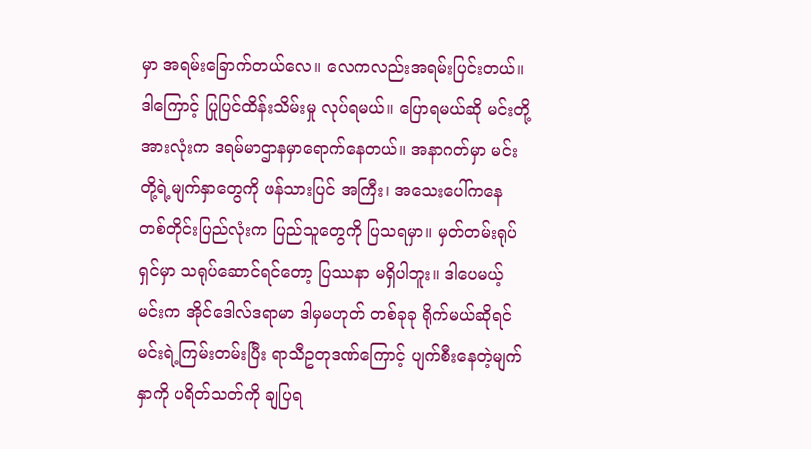မှာ အရမ်းခြောက်တယ်လေ။ လေကလည်းအရမ်းပြင်းတယ်။ ဒါကြောင့် ပြုပြင်ထိန်းသိမ်းမှု လုပ်ရမယ်။ ပြောရမယ်ဆို မင်းတို့အားလုံးက ဒရမ်မာဌာနမှာရောက်နေတယ်။ အနာဂတ်မှာ မင်းတို့ရဲ့မျက်နှာတွေကို ဖန်သားပြင် အကြီး၊ အသေးပေါ်ကနေ တစ်တိုင်းပြည်လုံးက ပြည်သူတွေကို ပြသရမှာ။ မှတ်တမ်းရုပ်ရှင်မှာ သရုပ်ဆောင်ရင်တော့ ပြဿနာ မရှိပါဘူး။ ဒါပေမယ့် မင်းက အိုင်ဒေါလ်ဒရာမာ ဒါမှမဟုတ် တစ်ခုခု ရိုက်မယ်ဆိုရင် မင်းရဲ့ကြမ်းတမ်းပြီး ရာသီဥတုဒဏ်ကြောင့် ပျက်စီးနေတဲ့မျက်နှာကို ပရိတ်သတ်ကို ချပြရ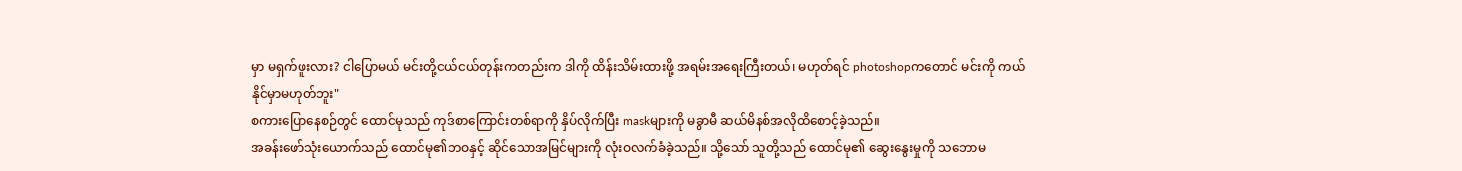မှာ မရှက်ဖူးလား? ငါပြောမယ် မင်းတို့ငယ်ငယ်တုန်းကတည်းက ဒါကို ထိန်းသိမ်းထားဖို့ အရမ်းအရေးကြီးတယ်၊ မဟုတ်ရင် photoshopကတောင် မင်းကို ကယ်နိုင်မှာမဟုတ်ဘူး"
စကားပြောနေစဉ်တွင် ထောင်မုသည် ကုဒ်စာကြောင်းတစ်ရာကို နှိပ်လိုက်ပြီး maskများကို မခွာမီ ဆယ်မိနစ်အလိုထိစောင့်ခဲ့သည်။
အခန်းဖော်သုံးယောက်သည် ထောင်မု၏ဘဝနှင့် ဆိုင်သောအမြင်များကို လုံးဝလက်ခံခဲ့သည်။ သို့သော် သူတို့သည် ထောင်မု၏ ဆွေးနွေးမှုကို သဘောမ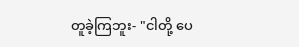တူခဲ့ကြဘူး- "ငါတို့ ပေ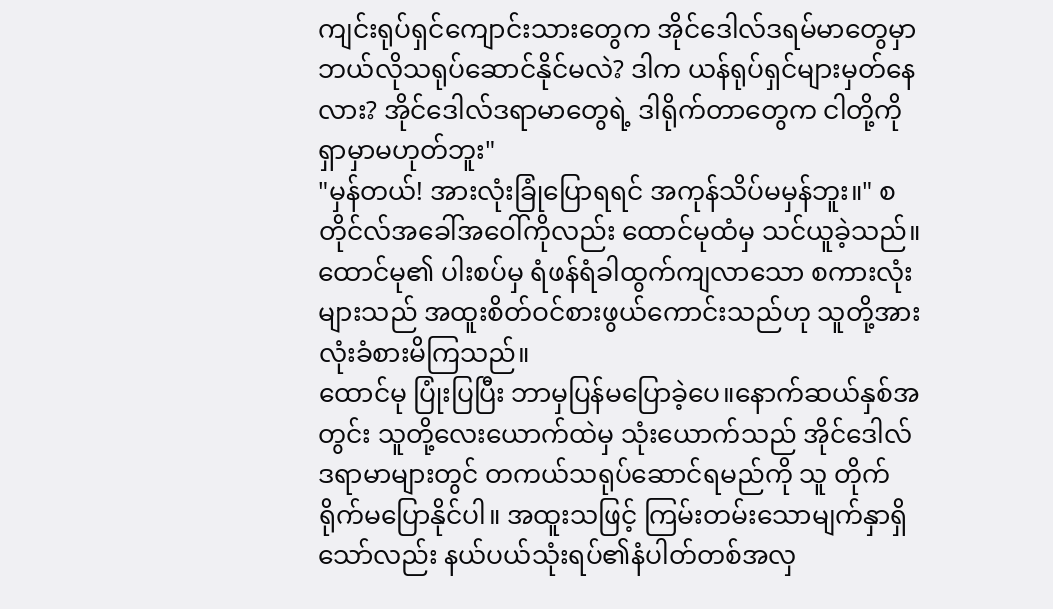ကျင်းရုပ်ရှင်ကျောင်းသားတွေက အိုင်ဒေါလ်ဒရမ်မာတွေမှာ ဘယ်လိုသရုပ်ဆောင်နိုင်မလဲ? ဒါက ယန်ရုပ်ရှင်များမှတ်နေလား? အိုင်ဒေါလ်ဒရာမာတွေရဲ့ ဒါရိုက်တာတွေက ငါတို့ကို ရှာမှာမဟုတ်ဘူး"
"မှန်တယ်! အားလုံးခြုံပြောရရင် အကုန်သိပ်မမှန်ဘူး။" စတိုင်လ်အခေါ်အဝေါ်ကိုလည်း ထောင်မုထံမှ သင်ယူခဲ့သည်။ ထောင်မု၏ ပါးစပ်မှ ရံဖန်ရံခါထွက်ကျလာသော စကားလုံးများသည် အထူးစိတ်ဝင်စားဖွယ်ကောင်းသည်ဟု သူတို့အားလုံးခံစားမိကြသည်။
ထောင်မု ပြုံးပြပြီး ဘာမှပြန်မပြောခဲ့ပေ။နောက်ဆယ်နှစ်အတွင်း သူတို့လေးယောက်ထဲမှ သုံးယောက်သည် အိုင်ဒေါလ်ဒရာမာများတွင် တကယ်သရုပ်ဆောင်ရမည်ကို သူ တိုက်ရိုက်မပြောနိုင်ပါ။ အထူးသဖြင့် ကြမ်းတမ်းသောမျက်နှာရှိသော်လည်း နယ်ပယ်သုံးရပ်၏နံပါတ်တစ်အလှ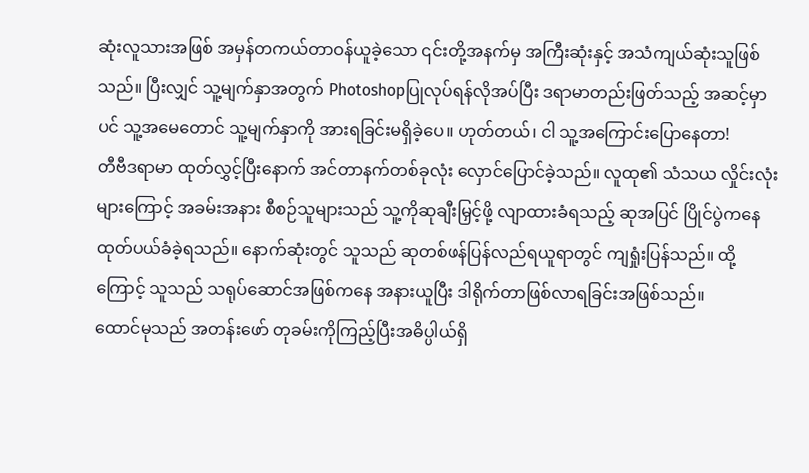ဆုံးလူသားအဖြစ် အမှန်တကယ်တာဝန်ယူခဲ့သော ၎င်းတို့အနက်မှ အကြီးဆုံးနှင့် အသံကျယ်ဆုံးသူဖြစ်သည်။ ပြီးလျှင် သူ့မျက်နှာအတွက် Photoshopပြုလုပ်ရန်လိုအပ်ပြီး ဒရာမာတည်းဖြတ်သည့် အဆင့်မှာပင် သူ့အမေတောင် သူ့မျက်နှာကို အားရခြင်းမရှိခဲ့‌ပေ။ ဟုတ်တယ်၊ ငါ သူ့အကြောင်းပြောနေတာ!
တီဗီဒရာမာ ထုတ်လွှင့်ပြီးနောက် အင်တာနက်တစ်ခုလုံး လှောင်ပြောင်ခဲ့သည်။ လူထု၏ သံသယ လှိုင်းလုံးများကြောင့် အခမ်းအနား စီစဉ်သူများသည် သူ့ကိုဆုချီးမြှင့်ဖို့ လျာထားခံရသည့် ဆုအပြင် ပြိုင်ပွဲကနေထုတ်ပယ်ခံခဲ့ရသည်။ နောက်ဆုံးတွင် သူသည် ဆုတစ်ဖန်ပြန်လည်ရယူရာတွင် ကျရှုံးပြန်သည်။ ထို့ကြောင့် သူသည် သရုပ်ဆောင်အဖြစ်ကနေ အနားယူပြီး ဒါရိုက်တာဖြစ်လာရခြင်းအဖြစ်သည်။
ထောင်မုသည် အတန်းဖော် တုခမ်းကိုကြည့်ပြီးအဓိပ္ပါယ်ရှိ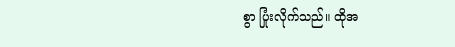စွာ ပြုံးလိုက်သည်။ ထိုအ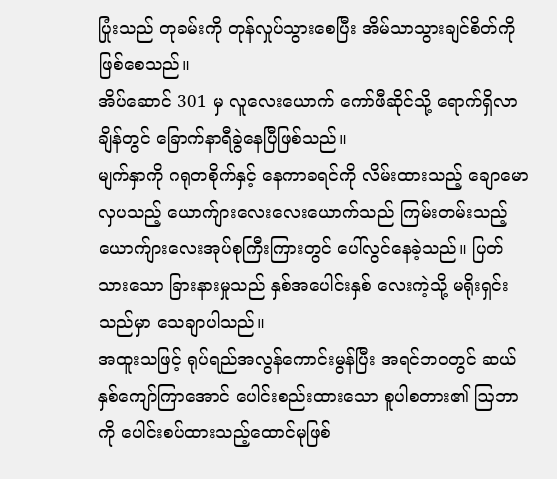ပြုံးသည် တုခမ်းကို တုန်လှုပ်သွားစေပြီး အိမ်သာသွားချင်စိတ်ကို ဖြစ်စေသည်။
အိပ်ဆောင် 301 မှ လူလေးယောက် ကော်ဖီဆိုင်သို့ ရောက်ရှိလာချိန်တွင် ခြောက်နာရီခွဲနေပြီဖြစ်သည်။
မျက်နှာကို ဂရုတစိုက်နှင့် နေကာခရင်ကို လိမ်းထားသည့် ချောမောလှပသည့် ယောက်ျားလေးလေးယောက်သည် ကြမ်းတမ်းသည့် ယောက်ျားလေးအုပ်စုကြီးကြားတွင် ပေါ်လွင်နေခဲ့သည်။ ပြတ်သားသော ခြားနားမှုသည် နှစ်အပေါင်းနှစ် လေးကဲ့သို့ မရိုးရှင်းသည်မှာ သေချာပါသည်။
အထူးသဖြင့် ရုပ်ရည်အလွန်ကောင်းမွန်ပြီး အရင်ဘဝတွင် ဆယ်နှစ်ကျော်ကြာအောင် ပေါင်းစည်းထားသော စူပါစတား၏ ဩဘာကို ပေါင်းစပ်ထားသည့်ထောင်မုဖြစ်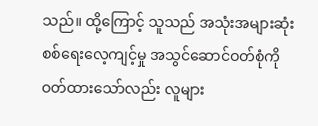သည်။ ထို့ကြောင့် သူသည် အသုံးအများဆုံး စစ်ရေးလေ့ကျင့်မှု အသွင်ဆောင်ဝတ်စုံကို ဝတ်ထားသော်လည်း လူများ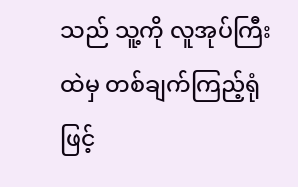သည် သူ့ကို လူအုပ်ကြီးထဲမှ တစ်ချက်ကြည့်ရုံဖြင့်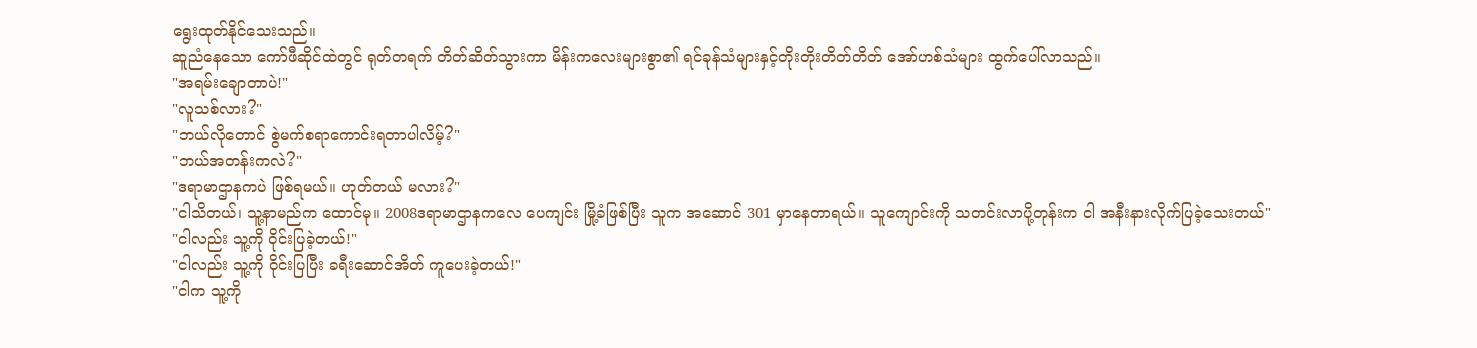ရွေးထုတ်နိုင်သေးသည်။
ဆူညံနေသော ကော်ဖီဆိုင်ထဲတွင် ရုတ်တရက် တိတ်ဆိတ်သွားကာ မိန်းကလေးများစွာ၏ ရင်ခုန်သံများနှင့်တိုးတိုးတိတ်တိတ် အော်ဟစ်သံများ ထွက်ပေါ်လာသည်။
"အရမ်းချောတာပဲ!"
"လူသစ်လား?"
"ဘယ်လိုတောင် စွဲမက်စရာကောင်းရတာပါလိမ့်?"
"ဘယ်အတန်းကလဲ?"
"ဒရာမာဌာနကပဲ ဖြစ်ရမယ်။ ဟုတ်တယ် မလား?"
"ငါသိတယ်၊ သူ့နာမည်က ထောင်မု။ 2008ဒရာမာဌာနကလေ ပေကျင်း မြို့ခံဖြစ်ပြီး သူက အဆောင် 301 မှာနေတာရယ်။ သူကျောင်းကို သတင်းလာပို့တုန်းက ငါ အနီးနားလိုက်ပြခဲ့‌သေးတယ်"
"ငါလည်း သူ့ကို ဝိုင်းပြခဲ့တယ်!"
"ငါလည်း သူ့ကို ဝိုင်းပြပြီး ခရီးဆောင်အိတ် ကူပေးခဲ့တယ်!"
"ငါက သူ့ကို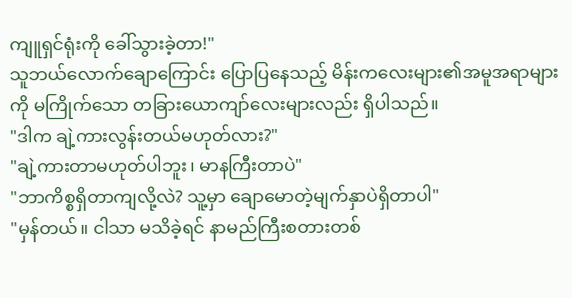ကျူရှင်ရုံးကို ခေါ်သွားခဲ့တာ!"
သူဘယ်လောက်ချောကြောင်း ပြောပြနေသည့် မိန်းကလေးများ၏အမူအရာများကို မကြိုက်သော တခြားယောကျာ်လေးများလည်း ရှိပါသည်။
"ဒါက ချဲ့ကားလွန်းတယ်မဟုတ်လား?"
"ချဲ့ကားတာမဟုတ်ပါဘူး၊ မာနကြီးတာပဲ"
"ဘာကိစ္စရှိတာကျလို့လဲ? သူ့မှာ ချောမောတဲ့မျက်နှာပဲရှိတာပါ"
"မှန်တယ်။ ငါသာ မသိခဲ့ရင် နာမည်ကြီးစတားတစ်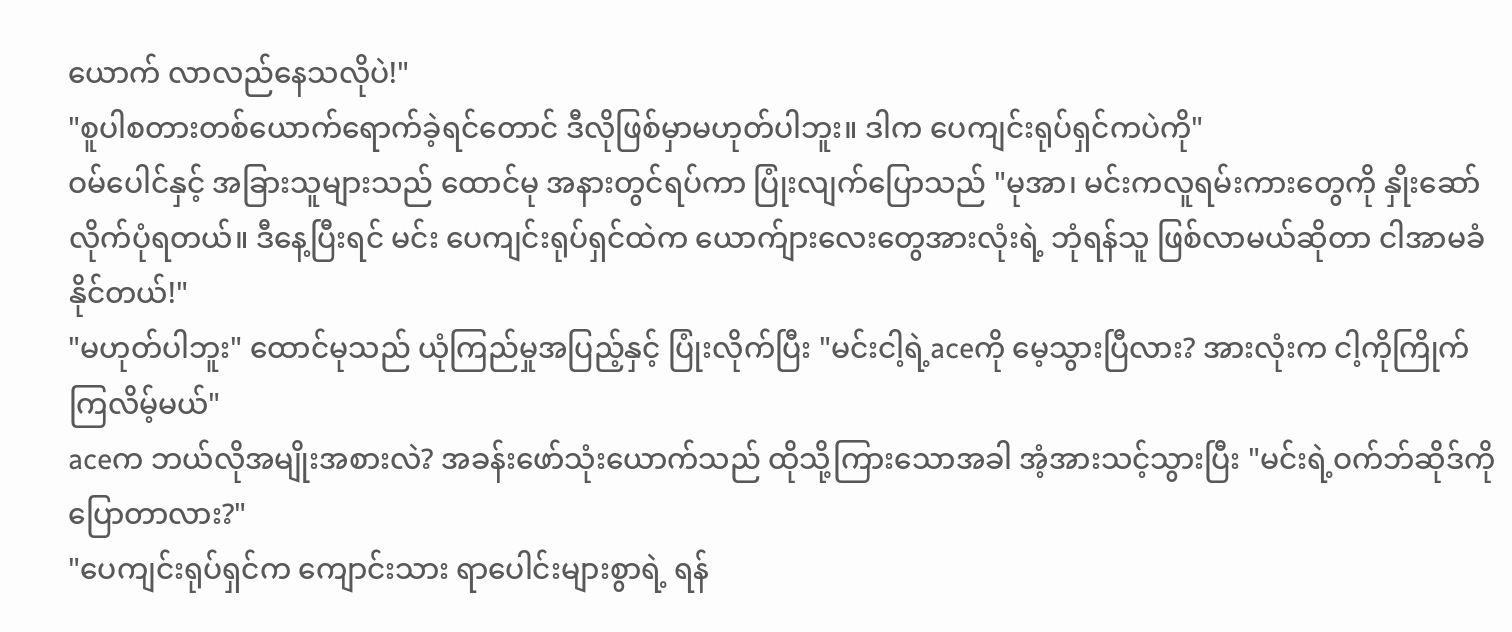ယောက် လာလည်နေသလိုပဲ!"
"စူပါစတားတစ်ယောက်ရောက်ခဲ့ရင်တောင် ဒီလိုဖြစ်မှာမဟုတ်ပါဘူး။ ဒါက ပေကျင်းရုပ်ရှင်ကပဲကို"
ဝမ်ပေါင်နှင့် အခြားသူများသည် ထောင်မု အနားတွင်ရပ်ကာ ပြုံးလျက်ပြောသည် "မုအာ၊ မင်းကလူရမ်းကားတွေကို နှိုးဆော်လိုက်ပုံရတယ်။ ဒီနေ့ပြီးရင် မင်း ပေကျင်းရုပ်ရှင်ထဲက ယောက်ျားလေးတွေအားလုံးရဲ့ ဘုံရန်သူ ဖြစ်လာမယ်ဆိုတာ ငါအာမခံနိုင်တယ်!"
"မဟုတ်ပါဘူး" ထောင်မုသည် ယုံကြည်မှုအပြည့်နှင့် ပြုံးလိုက်ပြီး "မင်းငါ့ရဲ့aceကို မေ့သွားပြီလား? အားလုံးက ငါ့ကိုကြိုက်ကြလိမ့်မယ်"
aceက ဘယ်လိုအမျိုးအစားလဲ? အခန်းဖော်သုံးယောက်သည် ထိုသို့ကြားသောအခါ အံ့အားသင့်သွားပြီး "မင်းရဲ့ဝက်ဘ်ဆိုဒ်ကို ပြောတာလား?"
"ပေကျင်းရုပ်ရှင်က ကျောင်းသား ရာပေါင်းများစွာရဲ့ ရန်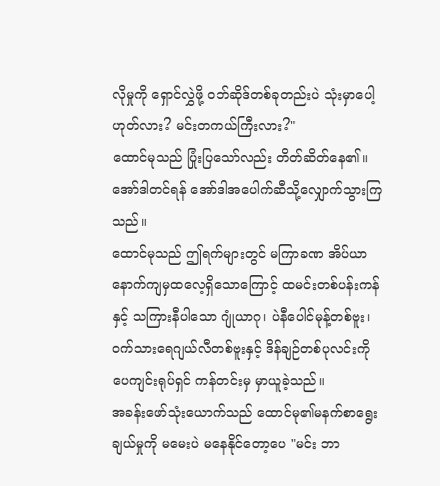လိုမှုကို ရှောင်လွှဲဖို့ ဝဘ်ဆိုဒ်တစ်ခုတည်းပဲ သုံးမှာပေါ့ ဟုတ်လား? မင်းတကယ်ကြီးလား?"
ထောင်မုသည် ပြုံးပြသော်လည်း တိတ်ဆိတ်နေ၏။ အော်ဒါတင်ရန် အော်ဒါအပေါက်ဆီသို့လျှောက်သွားကြသည်။
ထောင်မုသည် ဤရက်များတွင် မကြာခဏ အိပ်ယာနောက်ကျမှထလေ့ရှိသောကြောင့် ထမင်းတစ်ပန်းကန်နှင့် သကြားနီပါသော ဂျုံယာဂု၊ ပဲနီပေါင်မုန့်တစ်ဗူး၊ ဝက်သားရေဂျယ်လီတစ်ဗူးနှင့် ဒိန်ချဉ်တစ်ပုလင်းကို ပေကျင်းရုပ်ရှင် ကန်တင်းမှ မှာယူခဲ့သည်။
အခန်းဖော်သုံးယောက်သည် ထောင်မု၏မနက်စာရွေးချယ်မှုကို မမေးပဲ မနေနိုင်တော့ပေ "မင်း ဘာ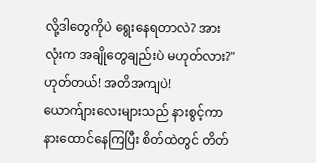လို့ဒါတွေကိုပဲ ရွေးနေရတာလဲ? အားလုံးက အချိုတွေချည်းပဲ မဟုတ်လား?"
ဟုတ်တယ်! အတိအကျပဲ!
ယောက်ျားလေးများသည် နားစွင့်ကာ နားထောင်နေကြပြီး စိတ်ထဲတွင် တိတ်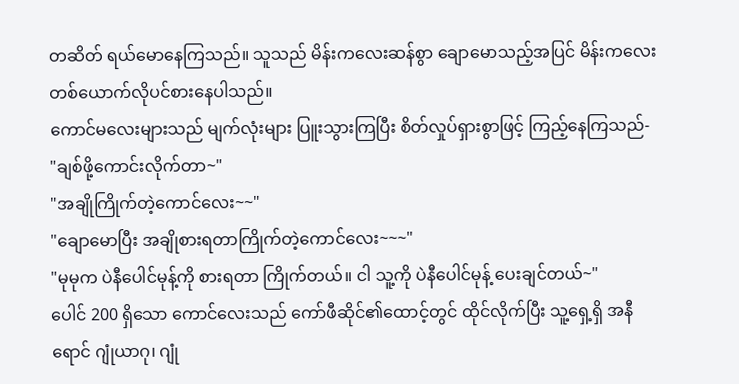တဆိတ် ရယ်မောနေကြသည်။ သူသည် မိန်းကလေးဆန်စွာ ချောမောသည့်အပြင် မိန်းကလေးတစ်ယောက်လိုပင်စား‌နေပါသည်။
ကောင်မလေးများသည် မျက်လုံးများ ပြူးသွားကြပြီး စိတ်လှုပ်ရှားစွာဖြင့် ကြည့်နေကြသည်-
"ချစ်ဖို့ကောင်းလိုက်တာ~"
"အချိုကြိုက်တဲ့ကောင်လေး~~"
"ချောမောပြီး အချိုစားရတာကြိုက်တဲ့ကောင်လေး~~~"
"မုမုက ပဲနီပေါင်မုန့်ကို စားရတာ ကြိုက်တယ်။ ငါ သူ့ကို ပဲနီပေါင်မုန့် ပေးချင်တယ်~"
ပေါင် 200 ရှိသော ကောင်လေးသည် ကော်ဖီဆိုင်၏ထောင့်တွင် ထိုင်လိုက်ပြီး သူ့ရှေ့ရှိ အနီရောင် ဂျုံယာဂု၊ ဂျုံ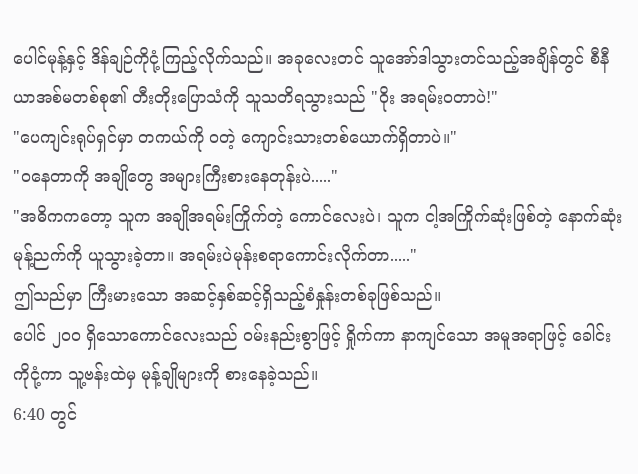ပေါင်မုန့်နှင့် ဒိန်ချဉ်ကိုငုံ့ကြည့်လိုက်သည်။ အခုလေးတင် သူအော်ဒါသွားတင်သည့်အချိန်တွင် စီနီယာအစ်မတစ်စု၏ တီးတိုးပြောသံကို သူသတိရသွားသည် "ဝိုး အရမ်းဝတာပဲ!"
"ပေကျင်းရုပ်ရှင်မှာ တကယ်ကို ဝတဲ့ ကျောင်းသားတစ်ယောက်ရှိတာပဲ။"
"ဝနေတာကို အချိုတွေ အများကြီးစားနေတုန်းပဲ....."
"အဓိကကတော့ သူက အချိုအရမ်းကြိုက်တဲ့ ကောင်လေးပဲ၊ သူက ငါ့အကြိုက်ဆုံးဖြစ်တဲ့ နောက်ဆုံးမုန့်ညက်ကို ယူသွားခဲ့တာ။ အရမ်းပဲမုန်းစရာကောင်းလိုက်တာ....."
ဤသည်မှာ ကြီးမားသော အဆင့်နှစ်ဆင့်ရှိသည့်စံနှုန်းတစ်ခုဖြစ်သည်။
ပေါင် ၂၀၀ ရှိသောကောင်လေးသည် ဝမ်းနည်းစွာဖြင့် ရှိုက်ကာ နာကျင်သော အမူအရာဖြင့် ခေါင်းကိုငုံ့ကာ သူ့ဗန်းထဲမှ မုန့်ချိုများကို စားနေခဲ့သည်။
6:40 တွင်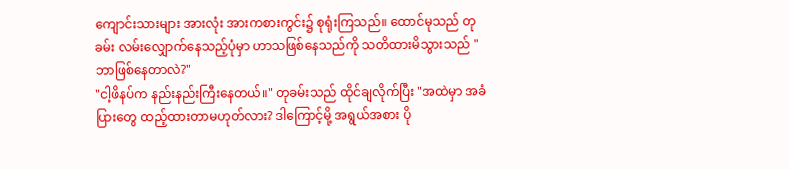ကျောင်းသားများ အားလုံး အားကစားကွင်း၌ စုရုံးကြသည်။ ထောင်မုသည် တုခမ်း လမ်းလျှောက်နေသည့်ပုံမှာ ဟာသဖြစ်နေသည်ကို သတိထားမိသွားသည် "ဘာဖြစ်နေတာလဲ?"
"ငါ့ဖိနပ်က နည်းနည်းကြီးနေတယ်။" တုခမ်းသည် ထိုင်ချလိုက်ပြီး "အထဲမှာ အခံပြားတွေ ထည့်ထားတာမဟုတ်လား? ဒါကြောင့်မို့ အရွယ်အစား ပို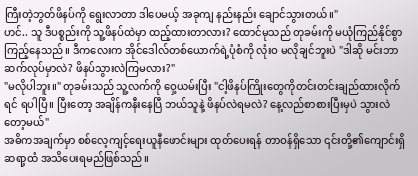ကြီးတဲ့ဘွတ်ဖိနပ်ကို ရွေးလာတာ ဒါပေမယ့် အခုကျ နည်းနည်း ချောင်သွားတယ်။"
ဟင်.. သူ ဒီပစ္စည်းကို သူ့ဖိနပ်ထဲမှာ ထည့်ထားတာလား? ထောင်မုသည် တုခမ်းကို မယုံကြည်နိုင်စွာ ကြည့်နေသည်။ ဒီကလေးက အိုင်ဒေါလ်တစ်ယောက်ရဲ့ပုံစံကို လုံးဝ မလိုချင်ဘူးပဲ "ဒါဆို မင်းဘာဆက်လုပ်မှာလဲ? ဖိနပ်သွားလဲကြမလား?"
"မလိုပါဘူး။" တုခမ်းသည် သူ့လက်ကို ဝှေ့ယမ်းပြီး "ငါ့ဖိနပ်ကြိုးတွေကိုတင်းတင်းချည်ထားလိုက်ရင် ရပါပြီ။ ပြီးတော့ အချိန်ကနီးနေပြီ ဘယ်သူနဲ့ ဖိနပ်လဲရမလဲ? နေ့လည်စာစားပြီးမှပဲ သွားလဲတော့မယ်"
အဓိကအချက်မှာ စစ်လေ့ကျင့်ရေးယူနီဖောင်းများ ထုတ်ပေးရန် တာဝန်ရှိသော ၎င်းတို့၏ကျောင်းရှိ ဆရာ့ထံ အသိပေးရမည်ဖြစ်သည်။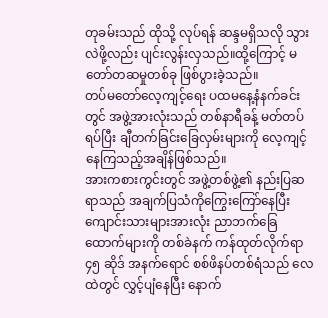တုခမ်းသည် ထိုသို့ လုပ်ရန် ဆန္ဒမရှိသလို သွားလဲဖို့လည်း ပျင်းလွန်းလှသည်။ထို့ကြောင့် မတော်တဆမှုတစ်ခု ဖြစ်ပွားခဲ့သည်။
တပ်မတော်လေ့ကျင့်ရေး ပထမနေ့နံနက်ခင်းတွင် အဖွဲ့အားလုံးသည် တစ်နာရီခန့် မတ်တပ်ရပ်ပြီး ချီတက်ခြင်းခြေလှမ်းများကို လေ့ကျင့်နေကြသည့်အချိန်ဖြစ်သည်။
အားကစားကွင်းတွင် အဖွဲ့တစ်ဖွဲ့၏ နည်းပြဆရာသည် အချက်ပြသံကိုကြွေးကြော်နေပြီး ကျောင်းသားများအားလုံး ညာဘက်ခြေထောက်များကို တစ်ခဲနက် ကန်ထုတ်လိုက်ရာ ၄၅ ဆိုဒ် အနက်ရောင် စစ်ဖိနပ်တစ်ရံသည် လေထဲတွင် လွှင့်ပျံနေပြီး နောက်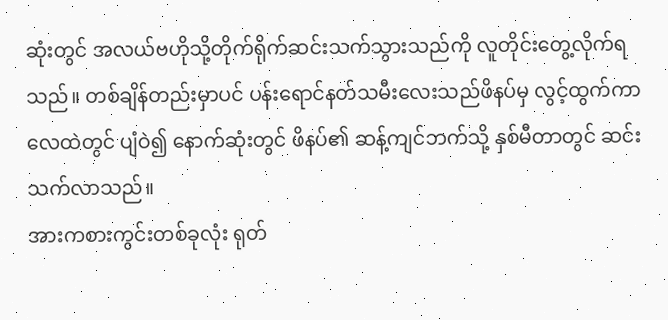ဆုံးတွင် အလယ်ဗဟိုသို့တိုက်ရိုက်ဆင်းသက်သွားသည်ကို လူတိုင်းတွေ့လိုက်ရသည်။ တစ်ချိန်တည်းမှာပင် ပန်းရောင်နတ်သမီးလေးသည်ဖိနပ်မှ လွင့်ထွက်ကာ လေထဲတွင် ပျံဝဲ၍ နောက်ဆုံးတွင် ဖိနပ်၏ ဆန့်ကျင်ဘက်သို့ နှစ်မီတာတွင် ဆင်းသက်လာသည်။
အားကစားကွင်းတစ်ခုလုံး ရုတ်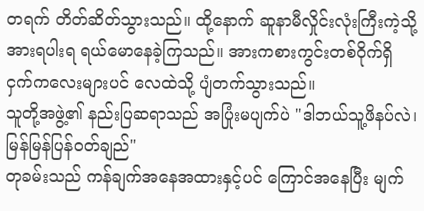တရက် တိတ်ဆိတ်သွားသည်။ ထို့နောက် ဆူနာမီလှိုင်းလုံးကြီးကဲ့သို့ အားရပါးရ ရယ်မောနေခဲ့ကြသည်။ အားကစားကွင်းတစ်ဝိုက်ရှိ ငှက်ကလေးများပင် လေထဲသို့ ပျံတက်သွားသည်။
သူတို့အဖွဲ့၏ နည်းပြဆရာသည် အပြုံးမပျက်ပဲ "ဒါဘယ်သူ့ဖိနပ်လဲ၊ မြန်မြန်ပြန်ဝတ်ချည်"
တုခမ်းသည် ကန်ချက်အနေအထားနှင့်ပင် ကြောင်အနေပြီး မျက်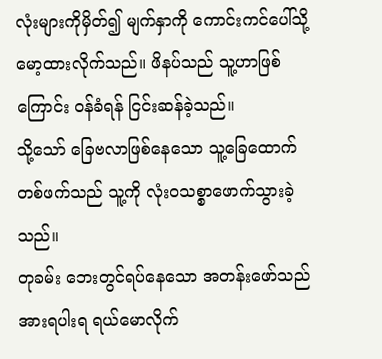လုံးများကိုမှိတ်၍ မျက်နှာကို ကောင်းကင်ပေါ်သို့မော့ထားလိုက်သည်။ ဖိနပ်သည် သူ့ဟာဖြစ်ကြောင်း ဝန်ခံရန် ငြင်းဆန်ခဲ့သည်။
သို့သော် ခြေဗလာဖြစ်နေသော သူ့ခြေထောက်တစ်ဖက်သည် သူ့ကို လုံးဝသစ္စာဖောက်သွားခဲ့သည်။
တုခမ်း ဘေးတွင်ရပ်နေသော အတန်းဖော်သည် အားရပါးရ ရယ်မောလိုက်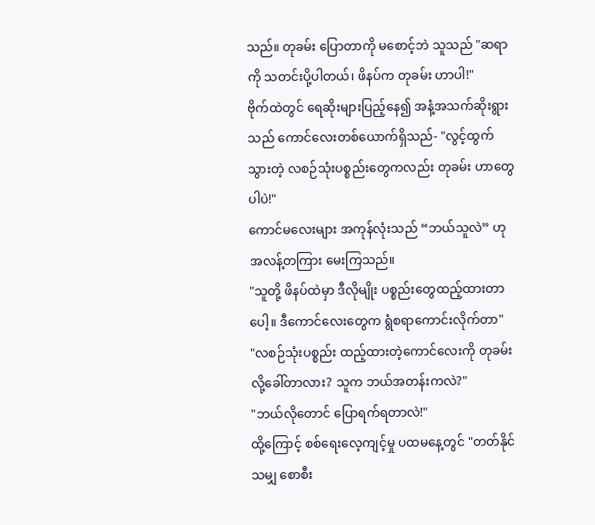သည်။ တုခမ်း ပြောတာကို မစောင့်ဘဲ သူသည် "ဆရာကို သတင်းပို့ပါတယ်၊ ဖိနပ်က တုခမ်း ဟာပါ!"
ဗိုက်ထဲတွင် ရေဆိုးများပြည့်နေ၍ အနံ့အသက်ဆိုးရွားသည် ကောင်လေးတစ်ယောက်ရှိသည်- "လွင့်ထွက်သွားတဲ့ လစဉ်သုံးပစ္စည်းတွေကလည်း တုခမ်း ဟာတွေပါပဲ!"
ကောင်မလေးများ အကုန်လုံးသည် “ဘယ်သူလဲ” ဟု အလန့်တကြား မေးကြသည်။
"သူတို့ ဖိနပ်ထဲမှာ ဒီလိုမျိုး ပစ္စည်းတွေထည့်ထားတာပေါ့။ ဒီကောင်လေးတွေက ရွံစရာကောင်းလိုက်တာ"
"လစဉ်သုံးပစ္စည်း ထည့်ထားတဲ့ကောင်လေးကို တုခမ်း လို့ခေါ်တာလား? သူက ဘယ်အတန်းကလဲ?"
"ဘယ်လိုတောင် ပြောရက်ရတာလဲ!"
ထို့ကြောင့် စစ်ရေးလေ့ကျင့်မှု ပထမနေ့တွင် "တတ်နိုင်သမျှ စောစီး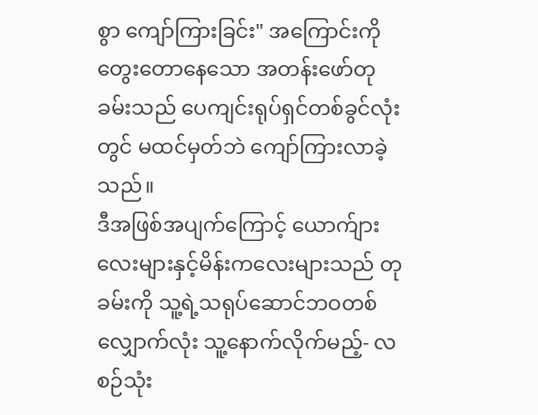စွာ ကျော်ကြားခြင်း" အကြောင်းကို တွေးတောနေသော အတန်းဖော်တုခမ်းသည် ပေကျင်းရုပ်ရှင်တစ်ခွင်လုံးတွင် မထင်မှတ်ဘဲ ကျော်ကြားလာခဲ့သည်။
ဒီအဖြစ်အပျက်ကြောင့် ယောက်ျားလေးများနှင့်မိန်းကလေးများသည် တုခမ်းကို သူ့ရဲ့သရုပ်ဆောင်ဘဝတစ်လျှောက်လုံး သူ့နောက်လိုက်မည့်- လစဉ်သုံး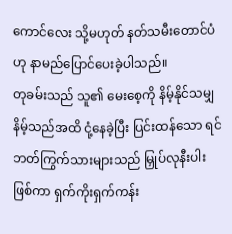ကောင်လေး သို့မဟုတ် နတ်သမီးတောင်ပံဟု နာမည်ပြောင်ပေးခဲ့ပါသည်။
တုခမ်းသည် သူ၏ မေးစေ့ကို နိမ့်နိုင်သမျှ နိမ့်သည်အထိ ငုံ့နေခဲ့ပြီး ပြင်းထန်သော ရင်ဘတ်ကြွက်သားများသည် မြှုပ်လုနီးပါးဖြစ်ကာ ရှက်ကိုးရှက်ကန်း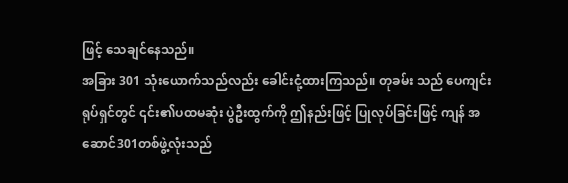ဖြင့် သေချင်နေသည်။
အခြား 301 သုံးယောက်သည်လည်း ခေါင်းငုံ့ထားကြသည်။ တုခမ်း သည် ပေကျင်းရုပ်ရှင်တွင် ၎င်း၏ပထမဆုံး ပွဲဦးထွက်ကို ဤနည်းဖြင့် ပြုလုပ်ခြင်းဖြင့် ကျန် အဆောင်301တစ်ဖွဲ့လုံးသည်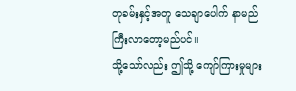တုခမ်းနှင့်အတူ သေချာပေါက် နာမည်ကြီးလာတော့မည်ပင်။
သို့သော်လည်း ဤသို့ ကျော်ကြားမှုများ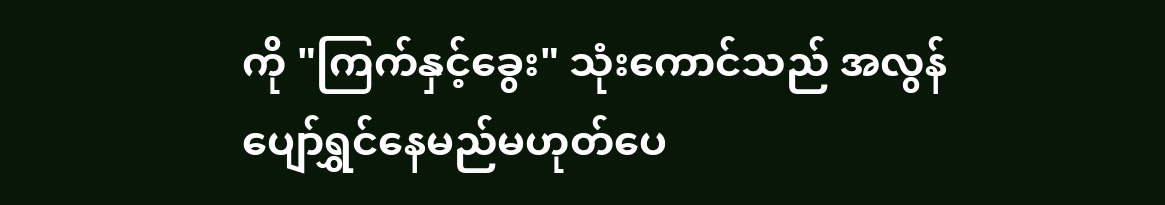ကို "ကြက်နှင့်ခွေး" သုံးကောင်သည် အလွန်ပျော်ရွှင်နေမည်မဟုတ်ပေ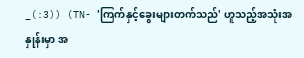_(:3)) (TN- 'ကြက်နှင့်ခွေးများတက်သည်' ဟူသည့်အသုံးအနှုန်းမှာ အ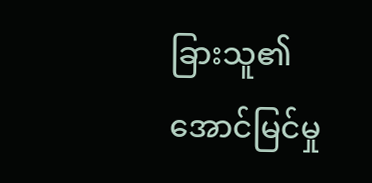ခြားသူ၏ အောင်မြင်မှု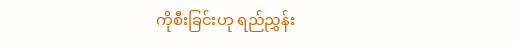ကိုစီးခြင်းဟု ရည်ညွှန်း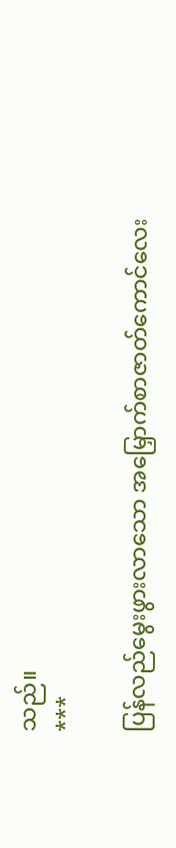သည်။
***

ပြန်လည်မွေးဖွားလာသော အမြှောက်စာဇာတ်ကောင်လေး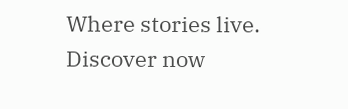Where stories live. Discover now